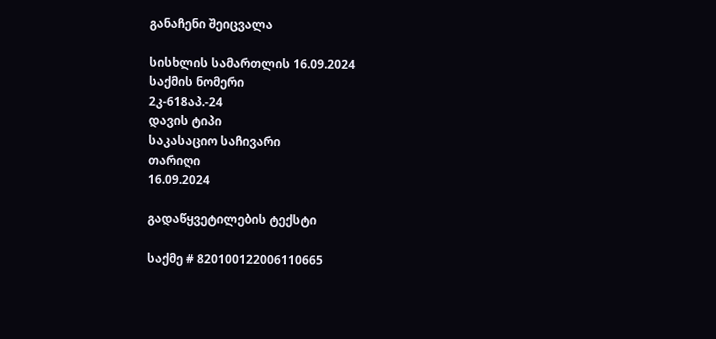განაჩენი შეიცვალა

სისხლის სამართლის 16.09.2024
საქმის ნომერი
2კ-618აპ.-24
დავის ტიპი
საკასაციო საჩივარი
თარიღი
16.09.2024

გადაწყვეტილების ტექსტი

საქმე # 820100122006110665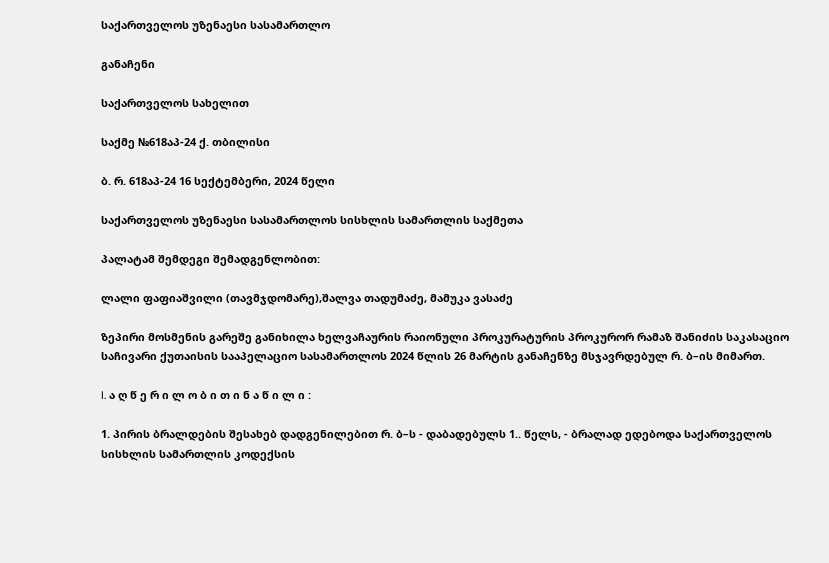საქართველოს უზენაესი სასამართლო

განაჩენი

საქართველოს სახელით

საქმე №618აპ-24 ქ. თბილისი

ბ. რ. 618აპ-24 16 სექტემბერი, 2024 წელი

საქართველოს უზენაესი სასამართლოს სისხლის სამართლის საქმეთა

პალატამ შემდეგი შემადგენლობით:

ლალი ფაფიაშვილი (თავმჯდომარე),შალვა თადუმაძე, მამუკა ვასაძე

ზეპირი მოსმენის გარეშე განიხილა ხელვაჩაურის რაიონული პროკურატურის პროკურორ რამაზ შანიძის საკასაციო საჩივარი ქუთაისის სააპელაციო სასამართლოს 2024 წლის 26 მარტის განაჩენზე მსჯავრდებულ რ. ბ–ის მიმართ.

I. ა ღ წ ე რ ი ლ ო ბ ი თ ი ნ ა წ ი ლ ი :

1. პირის ბრალდების შესახებ დადგენილებით რ. ბ–ს - დაბადებულს 1.. წელს, - ბრალად ედებოდა საქართველოს სისხლის სამართლის კოდექსის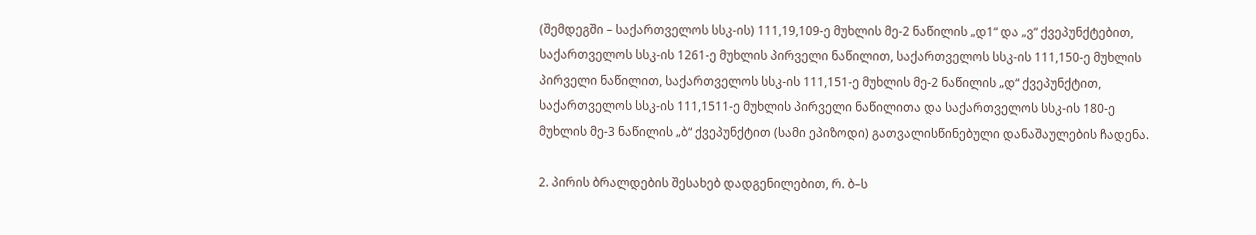(შემდეგში – საქართველოს სსკ-ის) 111,19,109-ე მუხლის მე-2 ნაწილის „დ1“ და „ვ“ ქვეპუნქტებით, საქართველოს სსკ-ის 1261-ე მუხლის პირველი ნაწილით, საქართველოს სსკ-ის 111,150-ე მუხლის პირველი ნაწილით, საქართველოს სსკ-ის 111,151-ე მუხლის მე-2 ნაწილის „დ“ ქვეპუნქტით, საქართველოს სსკ-ის 111,1511-ე მუხლის პირველი ნაწილითა და საქართველოს სსკ-ის 180-ე მუხლის მე-3 ნაწილის „ბ“ ქვეპუნქტით (სამი ეპიზოდი) გათვალისწინებული დანაშაულების ჩადენა.

2. პირის ბრალდების შესახებ დადგენილებით, რ. ბ–ს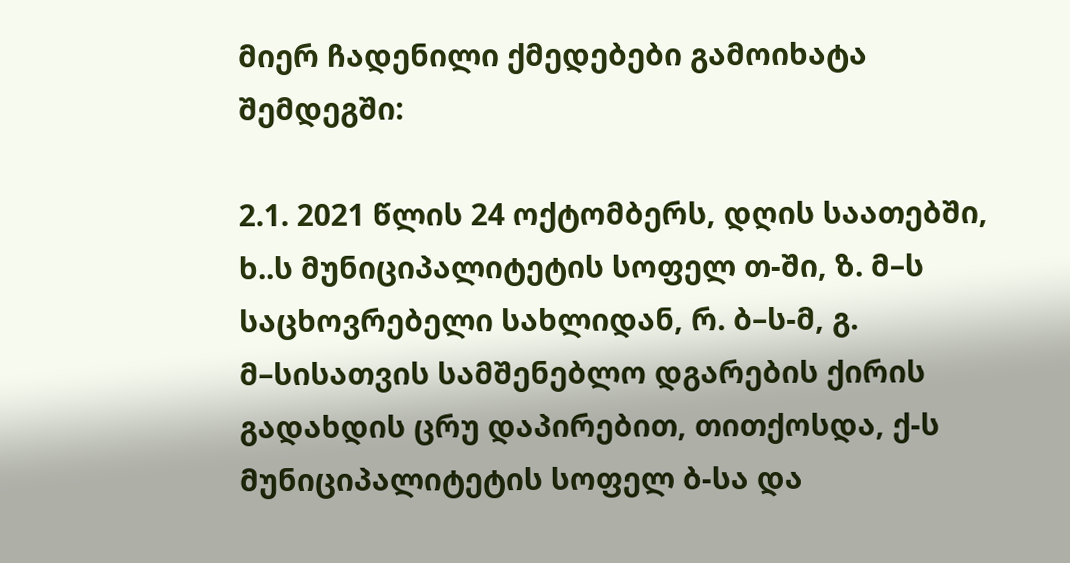მიერ ჩადენილი ქმედებები გამოიხატა შემდეგში:

2.1. 2021 წლის 24 ოქტომბერს, დღის საათებში, ხ..ს მუნიციპალიტეტის სოფელ თ-ში, ზ. მ–ს საცხოვრებელი სახლიდან, რ. ბ–ს-მ, გ. მ–სისათვის სამშენებლო დგარების ქირის გადახდის ცრუ დაპირებით, თითქოსდა, ქ-ს მუნიციპალიტეტის სოფელ ბ-სა და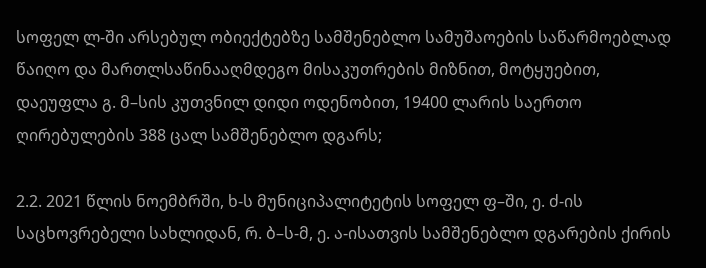სოფელ ლ-ში არსებულ ობიექტებზე სამშენებლო სამუშაოების საწარმოებლად წაიღო და მართლსაწინააღმდეგო მისაკუთრების მიზნით, მოტყუებით, დაეუფლა გ. მ–სის კუთვნილ დიდი ოდენობით, 19400 ლარის საერთო ღირებულების 388 ცალ სამშენებლო დგარს;

2.2. 2021 წლის ნოემბრში, ხ-ს მუნიციპალიტეტის სოფელ ფ–ში, ე. ძ-ის საცხოვრებელი სახლიდან, რ. ბ–ს-მ, ე. ა-ისათვის სამშენებლო დგარების ქირის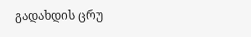გადახდის ცრუ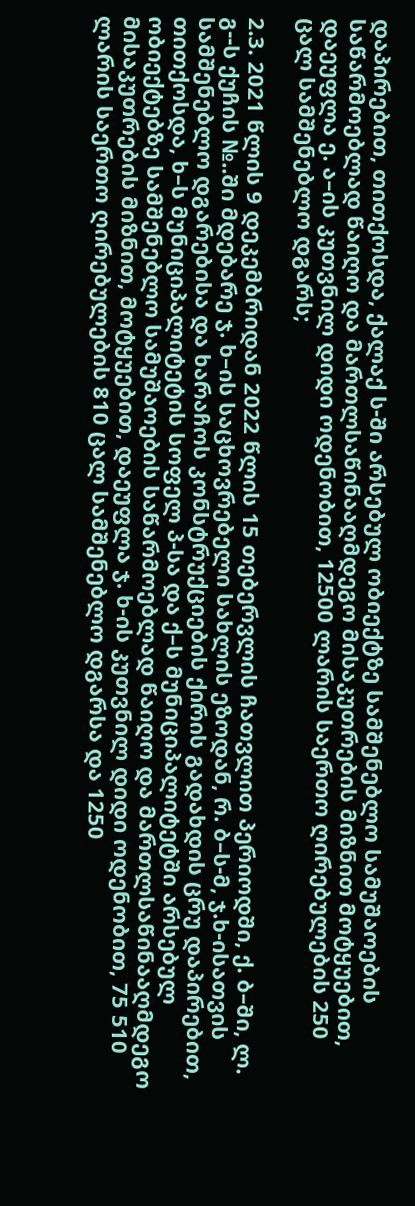დაპირებით, თითქოსდა, ქალაქ ს-ში არსებულ ობიექტზე სამშენებლო სამუშაოების საწარმოებლად წაიღო და მართლსაწინააღმდეგო მისაკუთრების მიზნით მოტყუებით, დაეუფლა ე. ა–ის კუთვნილ დიდი ოდენობით, 12500 ლარის საერთო ღირებულების 250 ცალ სამშენებლო დგარს;

2.3. 2021 წლის 9 დეკემბრიდან 2022 წლის 15 თებერვლის ჩათვლით პერიოდში, ქ. ბ–ში, ლ. გ--ს ქუჩის №..ში მდებარე ჯ. ხ–ის საცხოვრებელი სახლის ეზოდან, რ. ბ–ს-მ, ჯ.ხ-ისათვის სამშენებლო დგარებისა და ხარაჩოს კონსტრუქციების ქირის გადახდის ცრუ დაპირებით, თითქოსდა, ხ–ს მუნიციპალიტეტის სოფელ პ-სა და ქ–ს მუნიციპალიტეტში არსებულ ობიექტებზე სამშენებლო სამუშაოების საწარმოებლად წაიღო და მართლსაწინააღმდეგო მისაკუთრების მიზნით, მოტყუებით, დაეუფლა ჯ. ხ-ის კუთვნილ დიდი ოდენობით, 75 510 ლარის საერთო ღირებულების 810 ცალ სამშენებლო დგარსა და 1250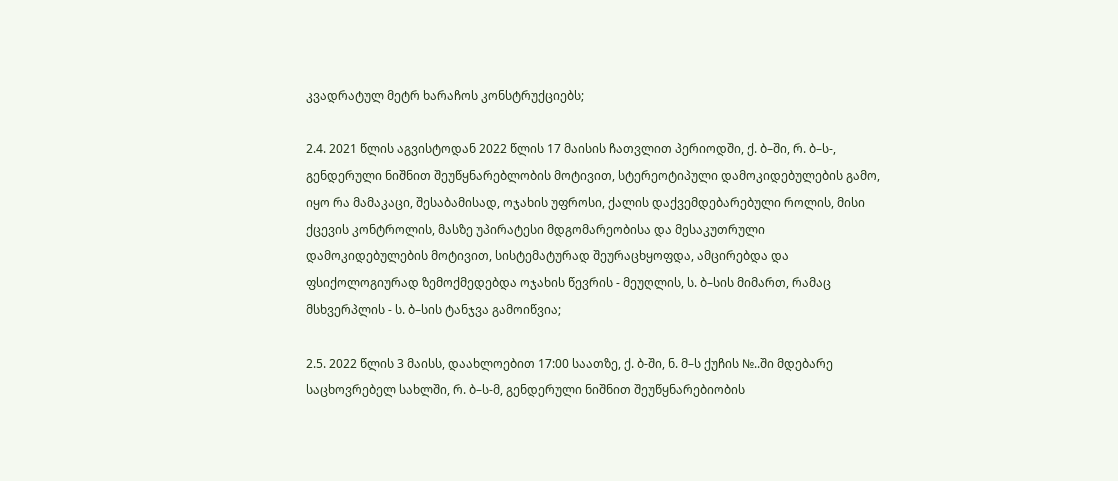კვადრატულ მეტრ ხარაჩოს კონსტრუქციებს;

2.4. 2021 წლის აგვისტოდან 2022 წლის 17 მაისის ჩათვლით პერიოდში, ქ. ბ–ში, რ. ბ–ს-, გენდერული ნიშნით შეუწყნარებლობის მოტივით, სტერეოტიპული დამოკიდებულების გამო, იყო რა მამაკაცი, შესაბამისად, ოჯახის უფროსი, ქალის დაქვემდებარებული როლის, მისი ქცევის კონტროლის, მასზე უპირატესი მდგომარეობისა და მესაკუთრული დამოკიდებულების მოტივით, სისტემატურად შეურაცხყოფდა, ამცირებდა და ფსიქოლოგიურად ზემოქმედებდა ოჯახის წევრის - მეუღლის, ს. ბ–სის მიმართ, რამაც მსხვერპლის - ს. ბ–სის ტანჯვა გამოიწვია;

2.5. 2022 წლის 3 მაისს, დაახლოებით 17:00 საათზე, ქ. ბ-ში, ნ. მ–ს ქუჩის №..ში მდებარე საცხოვრებელ სახლში, რ. ბ–ს-მ, გენდერული ნიშნით შეუწყნარებიობის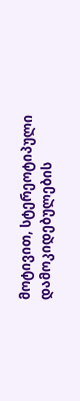მოტივით, სტერეოტიპული დამოკიდებულების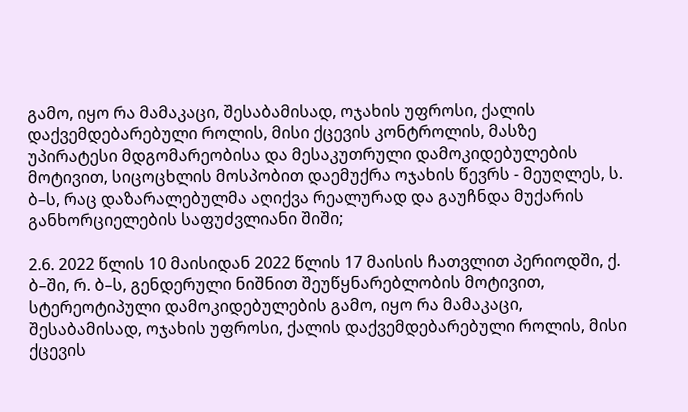გამო, იყო რა მამაკაცი, შესაბამისად, ოჯახის უფროსი, ქალის დაქვემდებარებული როლის, მისი ქცევის კონტროლის, მასზე უპირატესი მდგომარეობისა და მესაკუთრული დამოკიდებულების მოტივით, სიცოცხლის მოსპობით დაემუქრა ოჯახის წევრს - მეუღლეს, ს. ბ–ს, რაც დაზარალებულმა აღიქვა რეალურად და გაუჩნდა მუქარის განხორციელების საფუძვლიანი შიში;

2.6. 2022 წლის 10 მაისიდან 2022 წლის 17 მაისის ჩათვლით პერიოდში, ქ. ბ–ში, რ. ბ–ს, გენდერული ნიშნით შეუწყნარებლობის მოტივით, სტერეოტიპული დამოკიდებულების გამო, იყო რა მამაკაცი, შესაბამისად, ოჯახის უფროსი, ქალის დაქვემდებარებული როლის, მისი ქცევის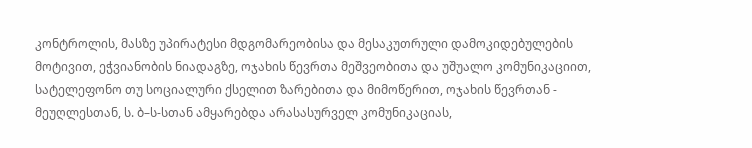კონტროლის, მასზე უპირატესი მდგომარეობისა და მესაკუთრული დამოკიდებულების მოტივით, ეჭვიანობის ნიადაგზე, ოჯახის წევრთა მეშვეობითა და უშუალო კომუნიკაციით, სატელეფონო თუ სოციალური ქსელით ზარებითა და მიმოწერით, ოჯახის წევრთან - მეუღლესთან, ს. ბ–ს-სთან ამყარებდა არასასურველ კომუნიკაციას,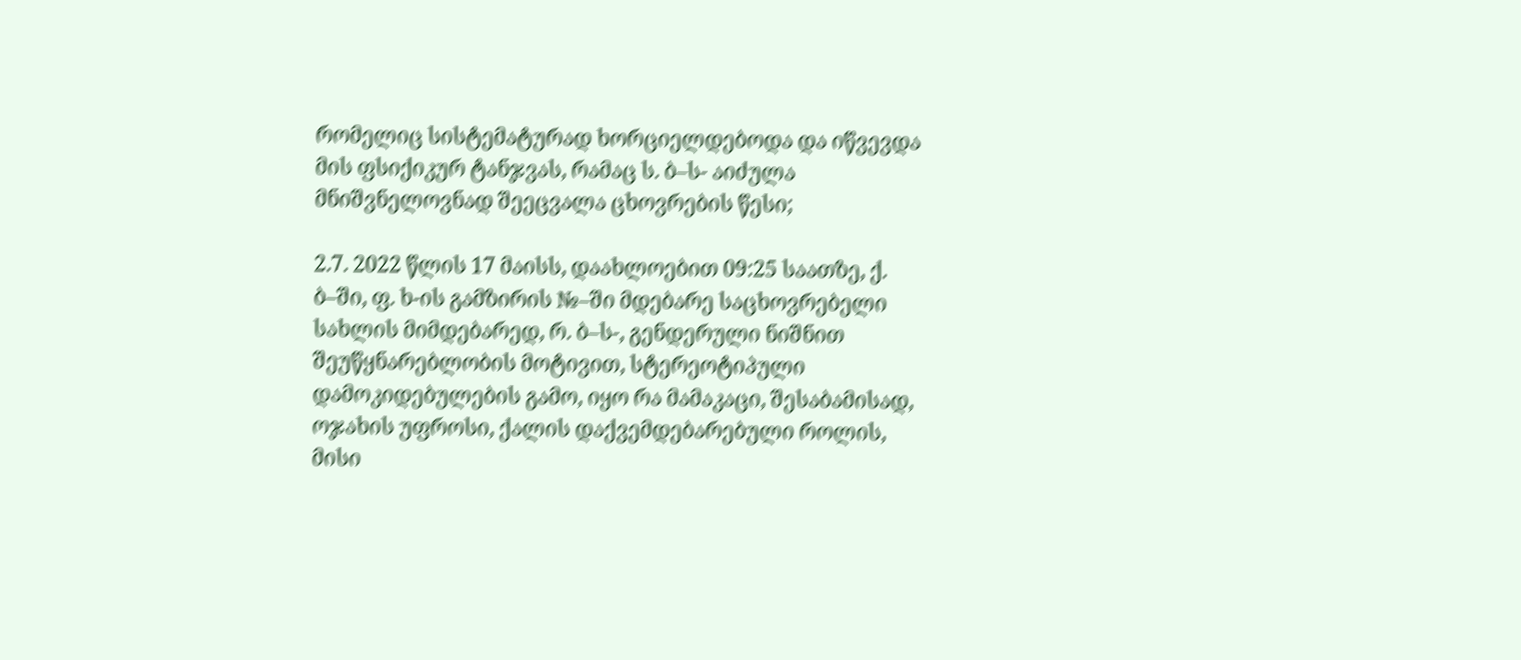რომელიც სისტემატურად ხორციელდებოდა და იწვევდა მის ფსიქიკურ ტანჯვას, რამაც ს. ბ–ს- აიძულა მნიშვნელოვნად შეეცვალა ცხოვრების წესი;

2.7. 2022 წლის 17 მაისს, დაახლოებით 09:25 საათზე, ქ. ბ–ში, ფ. ხ-ის გამზირის №–ში მდებარე საცხოვრებელი სახლის მიმდებარედ, რ. ბ–ს-, გენდერული ნიშნით შეუწყნარებლობის მოტივით, სტერეოტიპული დამოკიდებულების გამო, იყო რა მამაკაცი, შესაბამისად, ოჯახის უფროსი, ქალის დაქვემდებარებული როლის, მისი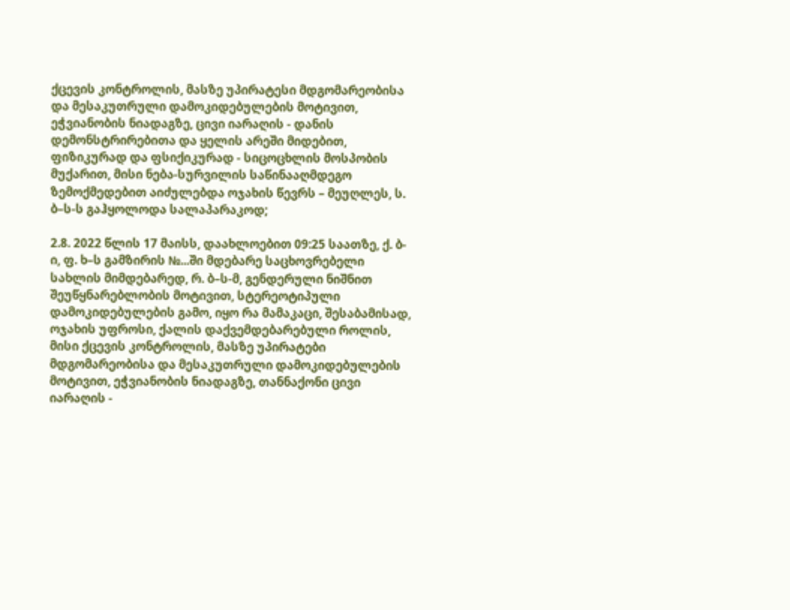ქცევის კონტროლის, მასზე უპირატესი მდგომარეობისა და მესაკუთრული დამოკიდებულების მოტივით, ეჭვიანობის ნიადაგზე, ცივი იარაღის - დანის დემონსტრირებითა და ყელის არეში მიდებით, ფიზიკურად და ფსიქიკურად - სიცოცხლის მოსპობის მუქარით, მისი ნება-სურვილის საწინააღმდეგო ზემოქმედებით აიძულებდა ოჯახის წევრს – მეუღლეს, ს. ბ–ს-ს გაჰყოლოდა სალაპარაკოდ;

2.8. 2022 წლის 17 მაისს, დაახლოებით 09:25 საათზე, ქ. ბ-ი, ფ. ხ–ს გამზირის №...ში მდებარე საცხოვრებელი სახლის მიმდებარედ, რ. ბ–ს-მ, გენდერული ნიშნით შეუწყნარებლობის მოტივით, სტერეოტიპული დამოკიდებულების გამო, იყო რა მამაკაცი, შესაბამისად, ოჯახის უფროსი, ქალის დაქვემდებარებული როლის, მისი ქცევის კონტროლის, მასზე უპირატები მდგომარეობისა და მესაკუთრული დამოკიდებულების მოტივით, ეჭვიანობის ნიადაგზე, თანნაქონი ცივი იარაღის -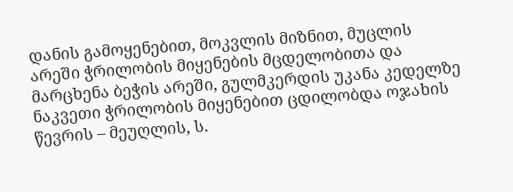დანის გამოყენებით, მოკვლის მიზნით, მუცლის არეში ჭრილობის მიყენების მცდელობითა და მარცხენა ბეჭის არეში, გულმკერდის უკანა კედელზე ნაკვეთი ჭრილობის მიყენებით ცდილობდა ოჯახის წევრის – მეუღლის, ს.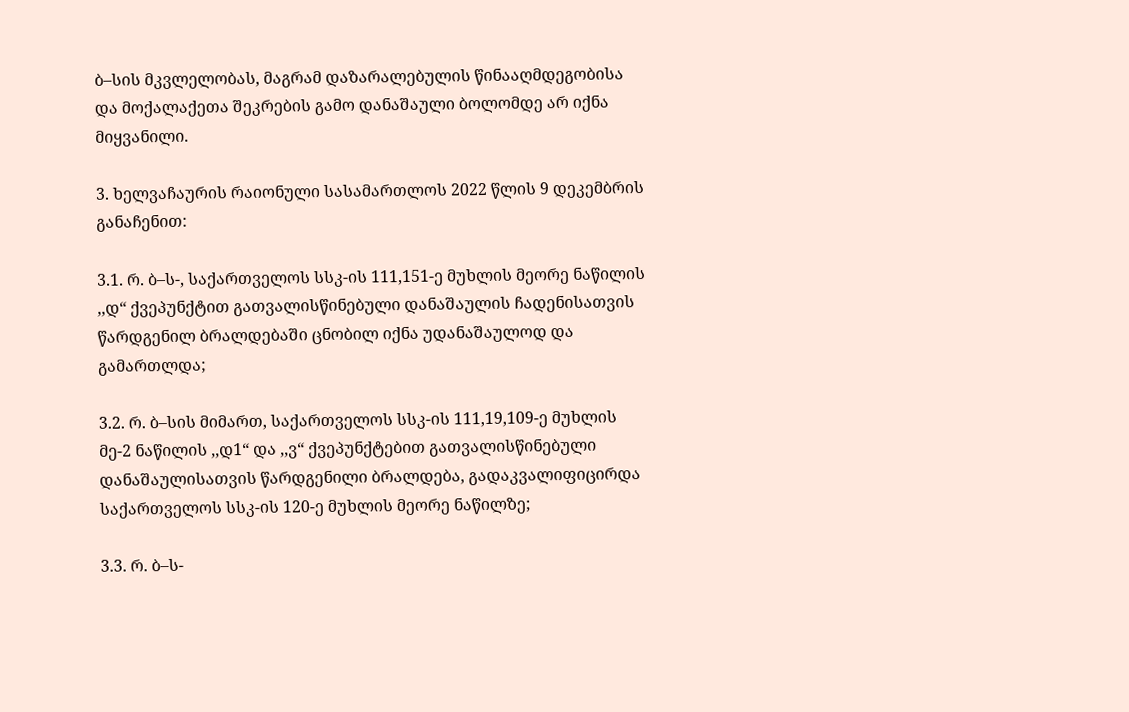ბ–სის მკვლელობას, მაგრამ დაზარალებულის წინააღმდეგობისა და მოქალაქეთა შეკრების გამო დანაშაული ბოლომდე არ იქნა მიყვანილი.

3. ხელვაჩაურის რაიონული სასამართლოს 2022 წლის 9 დეკემბრის განაჩენით:

3.1. რ. ბ–ს-, საქართველოს სსკ-ის 111,151-ე მუხლის მეორე ნაწილის ,,დ“ ქვეპუნქტით გათვალისწინებული დანაშაულის ჩადენისათვის წარდგენილ ბრალდებაში ცნობილ იქნა უდანაშაულოდ და გამართლდა;

3.2. რ. ბ–სის მიმართ, საქართველოს სსკ-ის 111,19,109-ე მუხლის მე-2 ნაწილის ,,დ1“ და ,,ვ“ ქვეპუნქტებით გათვალისწინებული დანაშაულისათვის წარდგენილი ბრალდება, გადაკვალიფიცირდა საქართველოს სსკ-ის 120-ე მუხლის მეორე ნაწილზე;

3.3. რ. ბ–ს-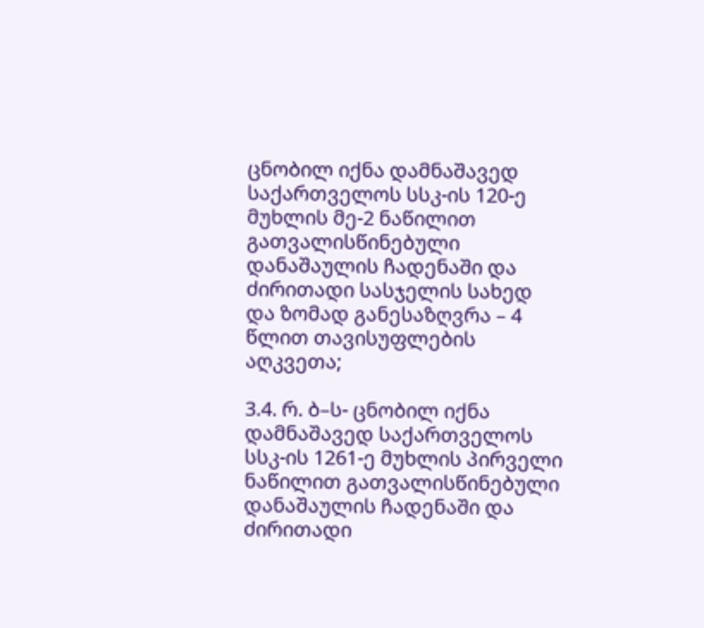ცნობილ იქნა დამნაშავედ საქართველოს სსკ-ის 120-ე მუხლის მე-2 ნაწილით გათვალისწინებული დანაშაულის ჩადენაში და ძირითადი სასჯელის სახედ და ზომად განესაზღვრა – 4 წლით თავისუფლების აღკვეთა;

3.4. რ. ბ–ს- ცნობილ იქნა დამნაშავედ საქართველოს სსკ-ის 1261-ე მუხლის პირველი ნაწილით გათვალისწინებული დანაშაულის ჩადენაში და ძირითადი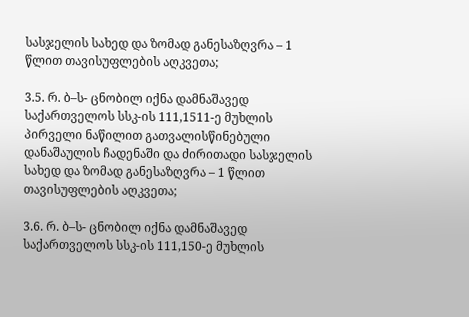სასჯელის სახედ და ზომად განესაზღვრა – 1 წლით თავისუფლების აღკვეთა;

3.5. რ. ბ–ს- ცნობილ იქნა დამნაშავედ საქართველოს სსკ-ის 111,1511-ე მუხლის პირველი ნაწილით გათვალისწინებული დანაშაულის ჩადენაში და ძირითადი სასჯელის სახედ და ზომად განესაზღვრა – 1 წლით თავისუფლების აღკვეთა;

3.6. რ. ბ–ს- ცნობილ იქნა დამნაშავედ საქართველოს სსკ-ის 111,150-ე მუხლის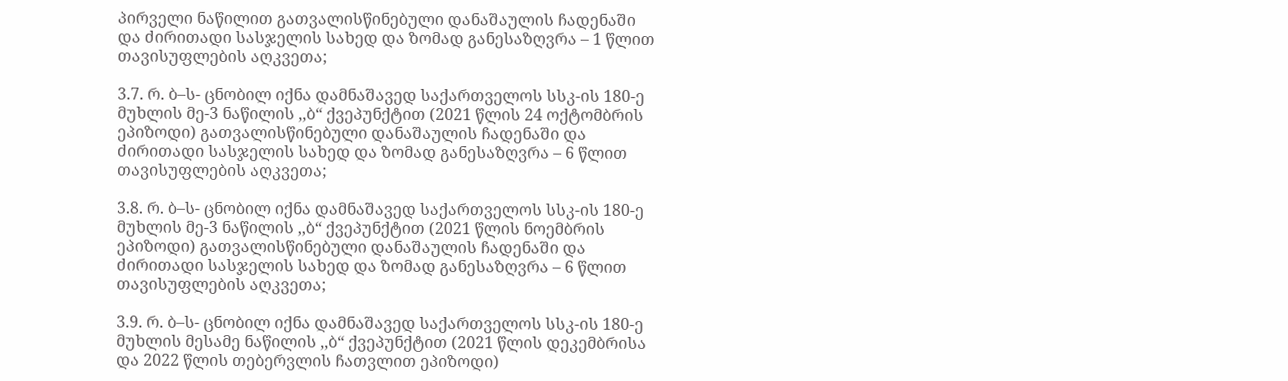პირველი ნაწილით გათვალისწინებული დანაშაულის ჩადენაში და ძირითადი სასჯელის სახედ და ზომად განესაზღვრა – 1 წლით თავისუფლების აღკვეთა;

3.7. რ. ბ–ს- ცნობილ იქნა დამნაშავედ საქართველოს სსკ-ის 180-ე მუხლის მე-3 ნაწილის ,,ბ“ ქვეპუნქტით (2021 წლის 24 ოქტომბრის ეპიზოდი) გათვალისწინებული დანაშაულის ჩადენაში და ძირითადი სასჯელის სახედ და ზომად განესაზღვრა – 6 წლით თავისუფლების აღკვეთა;

3.8. რ. ბ–ს- ცნობილ იქნა დამნაშავედ საქართველოს სსკ-ის 180-ე მუხლის მე-3 ნაწილის ,,ბ“ ქვეპუნქტით (2021 წლის ნოემბრის ეპიზოდი) გათვალისწინებული დანაშაულის ჩადენაში და ძირითადი სასჯელის სახედ და ზომად განესაზღვრა – 6 წლით თავისუფლების აღკვეთა;

3.9. რ. ბ–ს- ცნობილ იქნა დამნაშავედ საქართველოს სსკ-ის 180-ე მუხლის მესამე ნაწილის ,,ბ“ ქვეპუნქტით (2021 წლის დეკემბრისა და 2022 წლის თებერვლის ჩათვლით ეპიზოდი)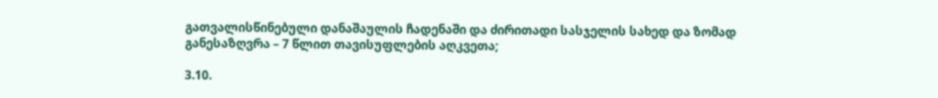გათვალისწინებული დანაშაულის ჩადენაში და ძირითადი სასჯელის სახედ და ზომად განესაზღვრა – 7 წლით თავისუფლების აღკვეთა;

3.10.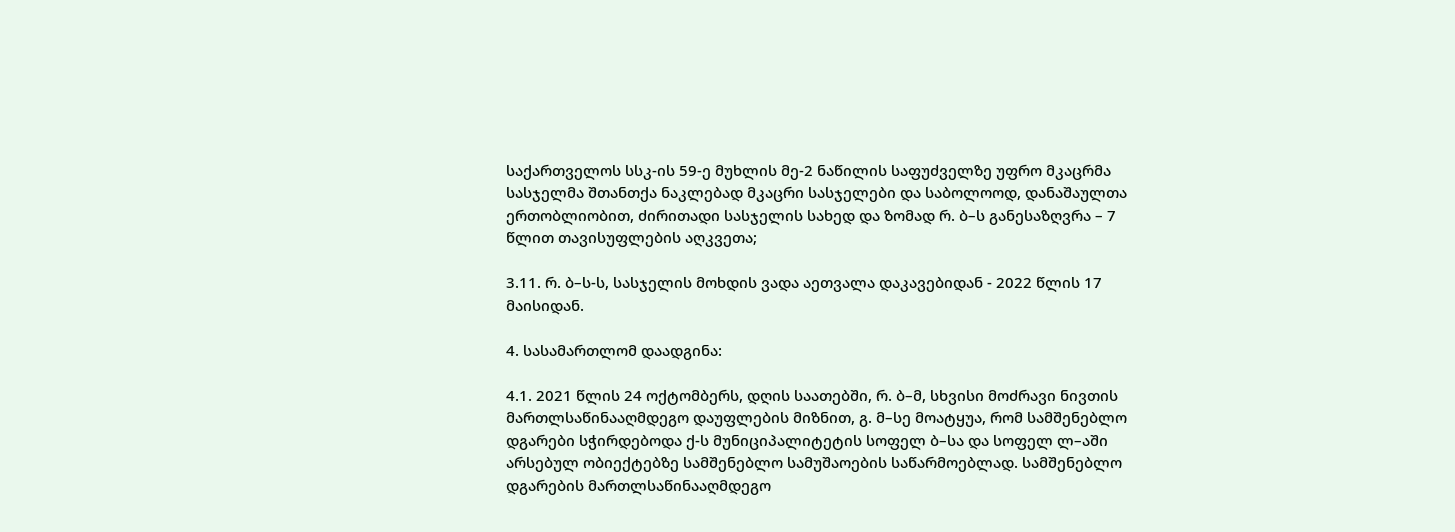საქართველოს სსკ-ის 59-ე მუხლის მე-2 ნაწილის საფუძველზე უფრო მკაცრმა სასჯელმა შთანთქა ნაკლებად მკაცრი სასჯელები და საბოლოოდ, დანაშაულთა ერთობლიობით, ძირითადი სასჯელის სახედ და ზომად რ. ბ–ს განესაზღვრა – 7 წლით თავისუფლების აღკვეთა;

3.11. რ. ბ–ს-ს, სასჯელის მოხდის ვადა აეთვალა დაკავებიდან - 2022 წლის 17 მაისიდან.

4. სასამართლომ დაადგინა:

4.1. 2021 წლის 24 ოქტომბერს, დღის საათებში, რ. ბ–მ, სხვისი მოძრავი ნივთის მართლსაწინააღმდეგო დაუფლების მიზნით, გ. მ–სე მოატყუა, რომ სამშენებლო დგარები სჭირდებოდა ქ-ს მუნიციპალიტეტის სოფელ ბ–სა და სოფელ ლ–აში არსებულ ობიექტებზე სამშენებლო სამუშაოების საწარმოებლად. სამშენებლო დგარების მართლსაწინააღმდეგო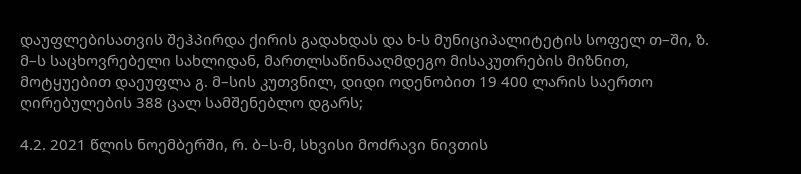დაუფლებისათვის შეჰპირდა ქირის გადახდას და ხ-ს მუნიციპალიტეტის სოფელ თ–ში, ზ. მ–ს საცხოვრებელი სახლიდან, მართლსაწინააღმდეგო მისაკუთრების მიზნით, მოტყუებით დაეუფლა გ. მ–სის კუთვნილ, დიდი ოდენობით 19 400 ლარის საერთო ღირებულების 388 ცალ სამშენებლო დგარს;

4.2. 2021 წლის ნოემბერში, რ. ბ–ს-მ, სხვისი მოძრავი ნივთის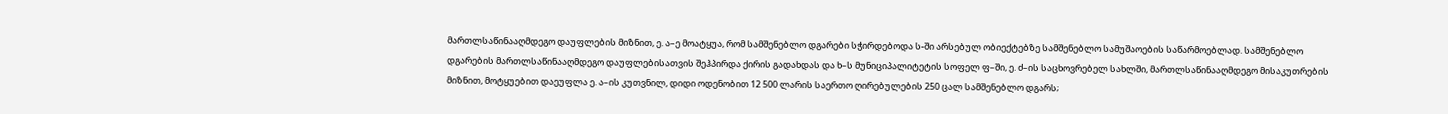მართლსაწინააღმდეგო დაუფლების მიზნით, ე. ა–ე მოატყუა, რომ სამშენებლო დგარები სჭირდებოდა ს-ში არსებულ ობიექტებზე სამშენებლო სამუშაოების საწარმოებლად. სამშენებლო დგარების მართლსაწინააღმდეგო დაუფლებისათვის შეჰპირდა ქირის გადახდას და ხ–ს მუნიციპალიტეტის სოფელ ფ–ში, ე. ძ–ის საცხოვრებელ სახლში, მართლსაწინააღმდეგო მისაკუთრების მიზნით, მოტყუებით დაეუფლა ე. ა–ის კუთვნილ, დიდი ოდენობით 12 500 ლარის საერთო ღირებულების 250 ცალ სამშენებლო დგარს;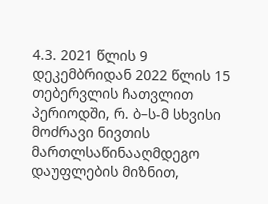4.3. 2021 წლის 9 დეკემბრიდან 2022 წლის 15 თებერვლის ჩათვლით პერიოდში, რ. ბ–ს-მ სხვისი მოძრავი ნივთის მართლსაწინააღმდეგო დაუფლების მიზნით,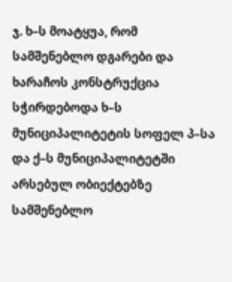ჯ. ხ–ს მოატყუა, რომ სამშენებლო დგარები და ხარაჩოს კონსტრუქცია სჭირდებოდა ხ–ს მუნიციპალიტეტის სოფელ პ–სა და ქ–ს მუნიციპალიტეტში არსებულ ობიექტებზე სამშენებლო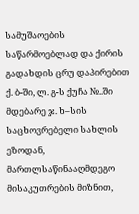სამუშაოების საწარმოებლად და ქირის გადახდის ცრუ დაპირებით ქ. ბ-ში, ლ. გ-ს ქუჩა №..ში მდებარე ჯ. ხ–სის საცხოვრებელი სახლის ეზოდან, მართლსაწინააღმდეგო მისაკუთრების მიზნით,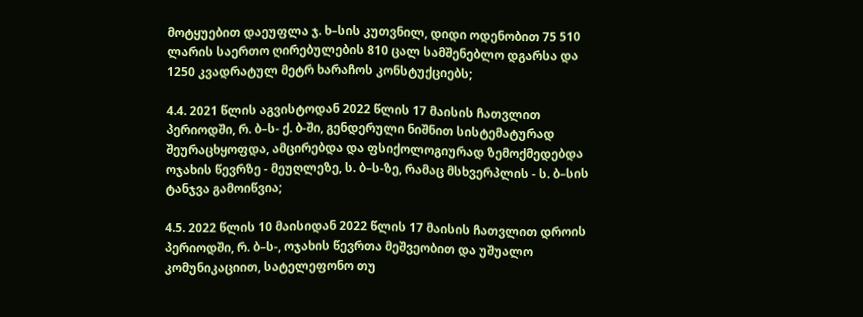მოტყუებით დაეუფლა ჯ. ხ–სის კუთვნილ, დიდი ოდენობით 75 510 ლარის საერთო ღირებულების 810 ცალ სამშენებლო დგარსა და 1250 კვადრატულ მეტრ ხარაჩოს კონსტუქციებს;

4.4. 2021 წლის აგვისტოდან 2022 წლის 17 მაისის ჩათვლით პერიოდში, რ. ბ–ს- ქ. ბ-ში, გენდერული ნიშნით სისტემატურად შეურაცხყოფდა, ამცირებდა და ფსიქოლოგიურად ზემოქმედებდა ოჯახის წევრზე - მეუღლეზე, ს. ბ–ს-ზე, რამაც მსხვერპლის - ს. ბ–სის ტანჯვა გამოიწვია;

4.5. 2022 წლის 10 მაისიდან 2022 წლის 17 მაისის ჩათვლით დროის პერიოდში, რ. ბ–ს-, ოჯახის წევრთა მეშვეობით და უშუალო კომუნიკაციით, სატელეფონო თუ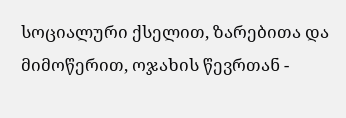სოციალური ქსელით, ზარებითა და მიმოწერით, ოჯახის წევრთან -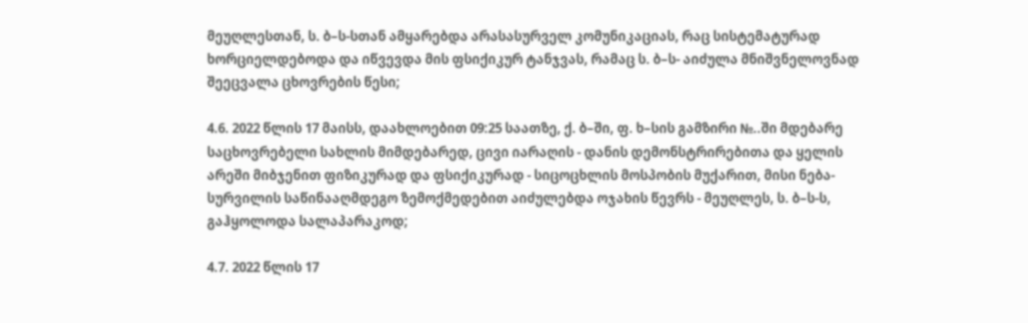მეუღლესთან, ს. ბ–ს-სთან ამყარებდა არასასურველ კომუნიკაციას, რაც სისტემატურად ხორციელდებოდა და იწვევდა მის ფსიქიკურ ტანჯვას, რამაც ს. ბ–ს- აიძულა მნიშვნელოვნად შეეცვალა ცხოვრების წესი;

4.6. 2022 წლის 17 მაისს, დაახლოებით 09:25 საათზე, ქ. ბ–ში, ფ. ხ–სის გამზირი №..ში მდებარე საცხოვრებელი სახლის მიმდებარედ, ცივი იარაღის - დანის დემონსტრირებითა და ყელის არეში მიბჯენით ფიზიკურად და ფსიქიკურად - სიცოცხლის მოსპობის მუქარით, მისი ნება-სურვილის საწინააღმდეგო ზემოქმედებით აიძულებდა ოჯახის წევრს - მეუღლეს, ს. ბ–ს-ს, გაჰყოლოდა სალაპარაკოდ;

4.7. 2022 წლის 17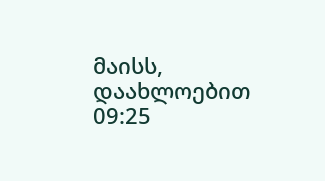მაისს, დაახლოებით 09:25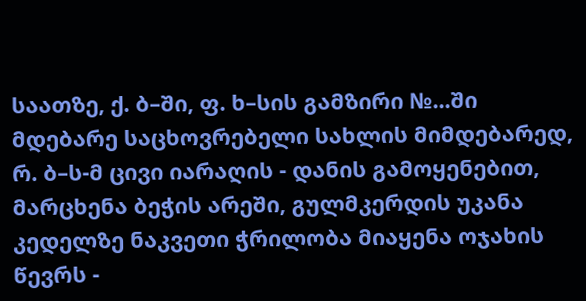საათზე, ქ. ბ–ში, ფ. ხ–სის გამზირი №...ში მდებარე საცხოვრებელი სახლის მიმდებარედ, რ. ბ–ს-მ ცივი იარაღის - დანის გამოყენებით, მარცხენა ბეჭის არეში, გულმკერდის უკანა კედელზე ნაკვეთი ჭრილობა მიაყენა ოჯახის წევრს -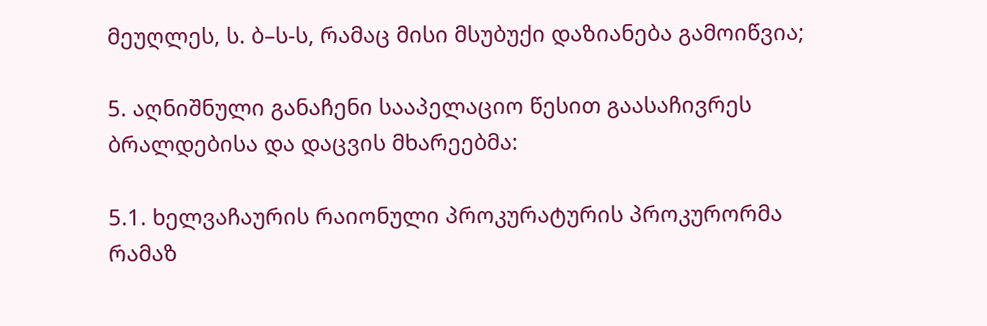მეუღლეს, ს. ბ–ს-ს, რამაც მისი მსუბუქი დაზიანება გამოიწვია;

5. აღნიშნული განაჩენი სააპელაციო წესით გაასაჩივრეს ბრალდებისა და დაცვის მხარეებმა:

5.1. ხელვაჩაურის რაიონული პროკურატურის პროკურორმა რამაზ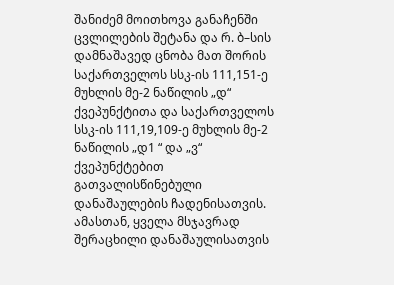შანიძემ მოითხოვა განაჩენში ცვლილების შეტანა და რ. ბ–სის დამნაშავედ ცნობა მათ შორის საქართველოს სსკ-ის 111,151-ე მუხლის მე-2 ნაწილის „დ“ ქვეპუნქტითა და საქართველოს სსკ-ის 111,19,109-ე მუხლის მე-2 ნაწილის „დ1 “ და „ვ“ ქვეპუნქტებით გათვალისწინებული დანაშაულების ჩადენისათვის. ამასთან, ყველა მსჯავრად შერაცხილი დანაშაულისათვის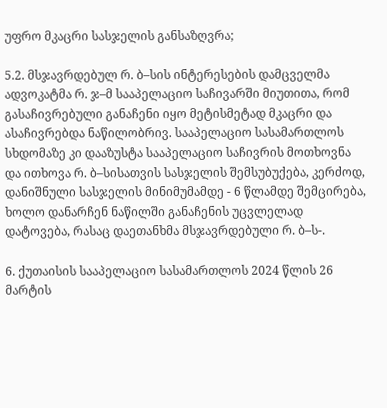უფრო მკაცრი სასჯელის განსაზღვრა;

5.2. მსჯავრდებულ რ. ბ–სის ინტერესების დამცველმა ადვოკატმა რ. ჯ–მ სააპელაციო საჩივარში მიუთითა, რომ გასაჩივრებული განაჩენი იყო მეტისმეტად მკაცრი და ასაჩივრებდა ნაწილობრივ. სააპელაციო სასამართლოს სხდომაზე კი დააზუსტა სააპელაციო საჩივრის მოთხოვნა და ითხოვა რ. ბ–სისათვის სასჯელის შემსუბუქება, კერძოდ, დანიშნული სასჯელის მინიმუმამდე - 6 წლამდე შემცირება, ხოლო დანარჩენ ნაწილში განაჩენის უცვლელად დატოვება, რასაც დაეთანხმა მსჯავრდებული რ. ბ–ს-.

6. ქუთაისის სააპელაციო სასამართლოს 2024 წლის 26 მარტის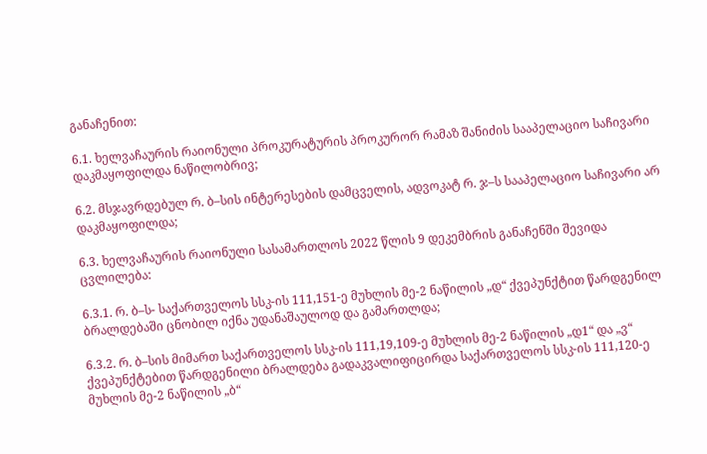განაჩენით:

6.1. ხელვაჩაურის რაიონული პროკურატურის პროკურორ რამაზ შანიძის სააპელაციო საჩივარი დაკმაყოფილდა ნაწილობრივ;

6.2. მსჯავრდებულ რ. ბ–სის ინტერესების დამცველის, ადვოკატ რ. ჯ–ს სააპელაციო საჩივარი არ დაკმაყოფილდა;

6.3. ხელვაჩაურის რაიონული სასამართლოს 2022 წლის 9 დეკემბრის განაჩენში შევიდა ცვლილება:

6.3.1. რ. ბ–ს- საქართველოს სსკ-ის 111,151-ე მუხლის მე-2 ნაწილის „დ“ ქვეპუნქტით წარდგენილ ბრალდებაში ცნობილ იქნა უდანაშაულოდ და გამართლდა;

6.3.2. რ. ბ–სის მიმართ საქართველოს სსკ-ის 111,19,109-ე მუხლის მე-2 ნაწილის „დ1“ და „ვ“ ქვეპუნქტებით წარდგენილი ბრალდება გადაკვალიფიცირდა საქართველოს სსკ-ის 111,120-ე მუხლის მე-2 ნაწილის „ბ“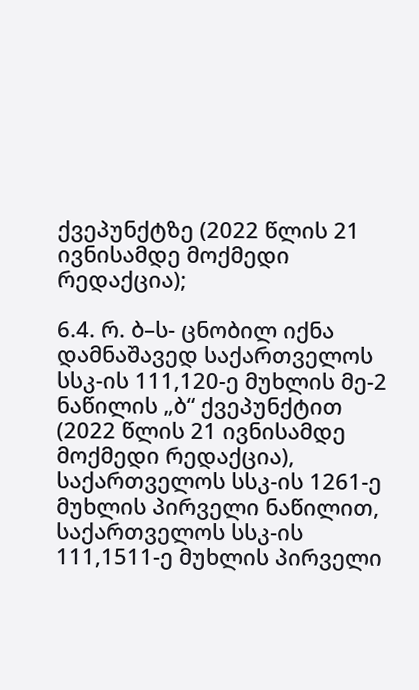ქვეპუნქტზე (2022 წლის 21 ივნისამდე მოქმედი რედაქცია);

6.4. რ. ბ–ს- ცნობილ იქნა დამნაშავედ საქართველოს სსკ-ის 111,120-ე მუხლის მე-2 ნაწილის „ბ“ ქვეპუნქტით (2022 წლის 21 ივნისამდე მოქმედი რედაქცია), საქართველოს სსკ-ის 1261-ე მუხლის პირველი ნაწილით, საქართველოს სსკ-ის 111,1511-ე მუხლის პირველი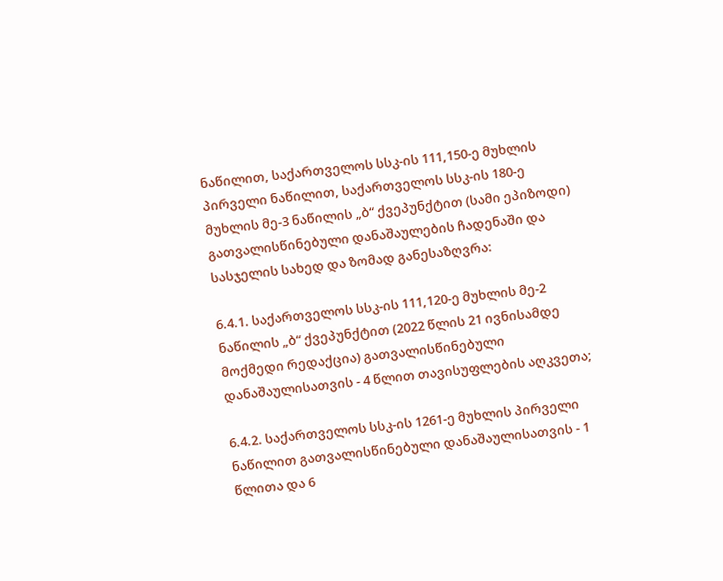ნაწილით, საქართველოს სსკ-ის 111,150-ე მუხლის პირველი ნაწილით, საქართველოს სსკ-ის 180-ე მუხლის მე-3 ნაწილის „ბ“ ქვეპუნქტით (სამი ეპიზოდი) გათვალისწინებული დანაშაულების ჩადენაში და სასჯელის სახედ და ზომად განესაზღვრა:

6.4.1. საქართველოს სსკ-ის 111,120-ე მუხლის მე-2 ნაწილის „ბ“ ქვეპუნქტით (2022 წლის 21 ივნისამდე მოქმედი რედაქცია) გათვალისწინებული დანაშაულისათვის - 4 წლით თავისუფლების აღკვეთა;

6.4.2. საქართველოს სსკ-ის 1261-ე მუხლის პირველი ნაწილით გათვალისწინებული დანაშაულისათვის - 1 წლითა და 6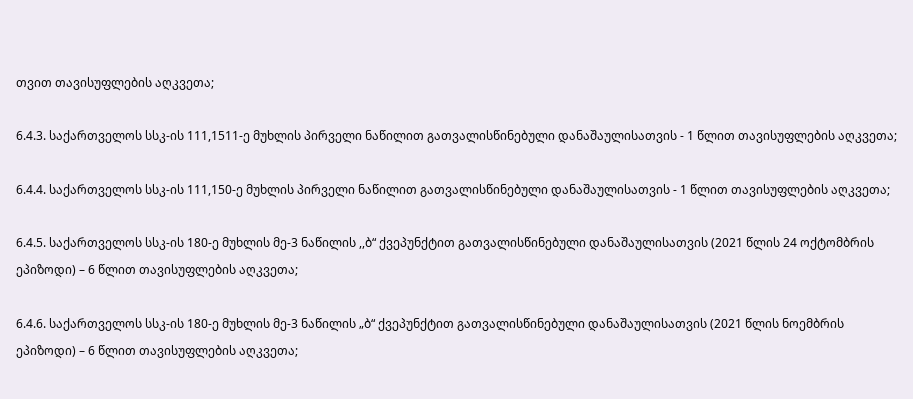თვით თავისუფლების აღკვეთა;

6.4.3. საქართველოს სსკ-ის 111,1511-ე მუხლის პირველი ნაწილით გათვალისწინებული დანაშაულისათვის - 1 წლით თავისუფლების აღკვეთა;

6.4.4. საქართველოს სსკ-ის 111,150-ე მუხლის პირველი ნაწილით გათვალისწინებული დანაშაულისათვის - 1 წლით თავისუფლების აღკვეთა;

6.4.5. საქართველოს სსკ-ის 180-ე მუხლის მე-3 ნაწილის ,,ბ“ ქვეპუნქტით გათვალისწინებული დანაშაულისათვის (2021 წლის 24 ოქტომბრის ეპიზოდი) – 6 წლით თავისუფლების აღკვეთა;

6.4.6. საქართველოს სსკ-ის 180-ე მუხლის მე-3 ნაწილის „ბ“ ქვეპუნქტით გათვალისწინებული დანაშაულისათვის (2021 წლის ნოემბრის ეპიზოდი) – 6 წლით თავისუფლების აღკვეთა;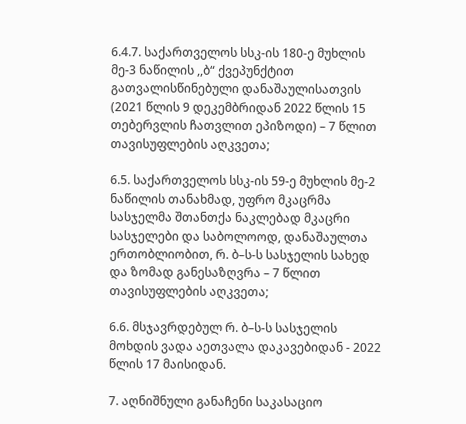6.4.7. საქართველოს სსკ-ის 180-ე მუხლის მე-3 ნაწილის ,,ბ“ ქვეპუნქტით გათვალისწინებული დანაშაულისათვის (2021 წლის 9 დეკემბრიდან 2022 წლის 15 თებერვლის ჩათვლით ეპიზოდი) – 7 წლით თავისუფლების აღკვეთა;

6.5. საქართველოს სსკ-ის 59-ე მუხლის მე-2 ნაწილის თანახმად, უფრო მკაცრმა სასჯელმა შთანთქა ნაკლებად მკაცრი სასჯელები და საბოლოოდ, დანაშაულთა ერთობლიობით, რ. ბ–ს-ს სასჯელის სახედ და ზომად განესაზღვრა – 7 წლით თავისუფლების აღკვეთა;

6.6. მსჯავრდებულ რ. ბ–ს-ს სასჯელის მოხდის ვადა აეთვალა დაკავებიდან - 2022 წლის 17 მაისიდან.

7. აღნიშნული განაჩენი საკასაციო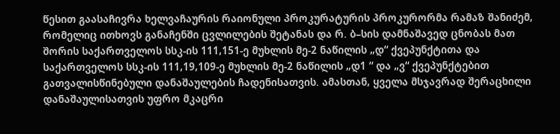წესით გაასაჩივრა ხელვაჩაურის რაიონული პროკურატურის პროკურორმა რამაზ შანიძემ, რომელიც ითხოვს განაჩენში ცვლილების შეტანას და რ. ბ–სის დამნაშავედ ცნობას მათ შორის საქართველოს სსკ-ის 111,151-ე მუხლის მე-2 ნაწილის „დ“ ქვეპუნქტითა და საქართველოს სსკ-ის 111,19,109-ე მუხლის მე-2 ნაწილის „დ1 “ და „ვ“ ქვეპუნქტებით გათვალისწინებული დანაშაულების ჩადენისათვის. ამასთან, ყველა მსჯავრად შერაცხილი დანაშაულისათვის უფრო მკაცრი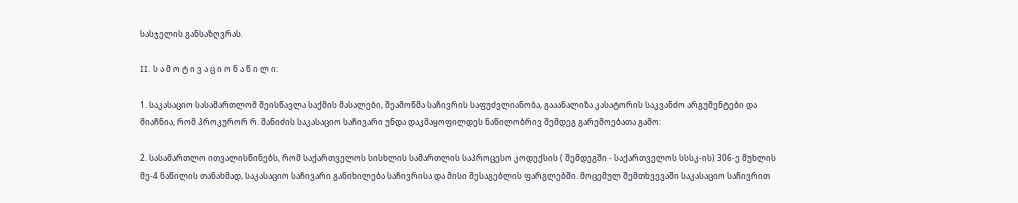სასჯელის განსაზღვრას.

II. ს ა მ ო ტ ი ვ ა ც ი ო ნ ა წ ი ლ ი:

1. საკასაციო სასამართლომ შეისწავლა საქმის მასალები, შეამოწმა საჩივრის საფუძვლიანობა, გააანალიზა კასატორის საკვანძო არგუმენტები და მიაჩნია, რომ პროკურორ რ. შანიძის საკასაციო საჩივარი უნდა დაკმაყოფილდეს ნაწილობრივ შემდეგ გარემოებათა გამო:

2. სასამართლო ითვალისწინებს, რომ საქართველოს სისხლის სამართლის საპროცესო კოდექსის ( შემდეგში - საქართველოს სსსკ-ის) 306-ე მუხლის მე-4 ნაწილის თანახმად, საკასაციო საჩივარი განიხილება საჩივრისა და მისი შესაგებლის ფარგლებში. მოცემულ შემთხვევაში საკასაციო საჩივრით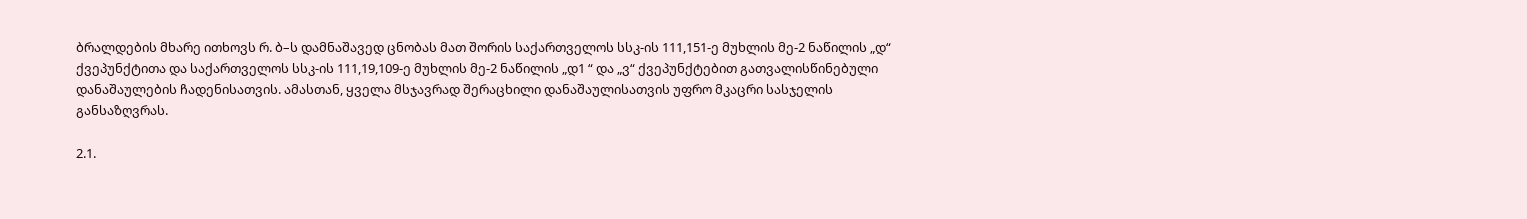ბრალდების მხარე ითხოვს რ. ბ–ს დამნაშავედ ცნობას მათ შორის საქართველოს სსკ-ის 111,151-ე მუხლის მე-2 ნაწილის „დ“ ქვეპუნქტითა და საქართველოს სსკ-ის 111,19,109-ე მუხლის მე-2 ნაწილის „დ1 “ და „ვ“ ქვეპუნქტებით გათვალისწინებული დანაშაულების ჩადენისათვის. ამასთან, ყველა მსჯავრად შერაცხილი დანაშაულისათვის უფრო მკაცრი სასჯელის განსაზღვრას.

2.1.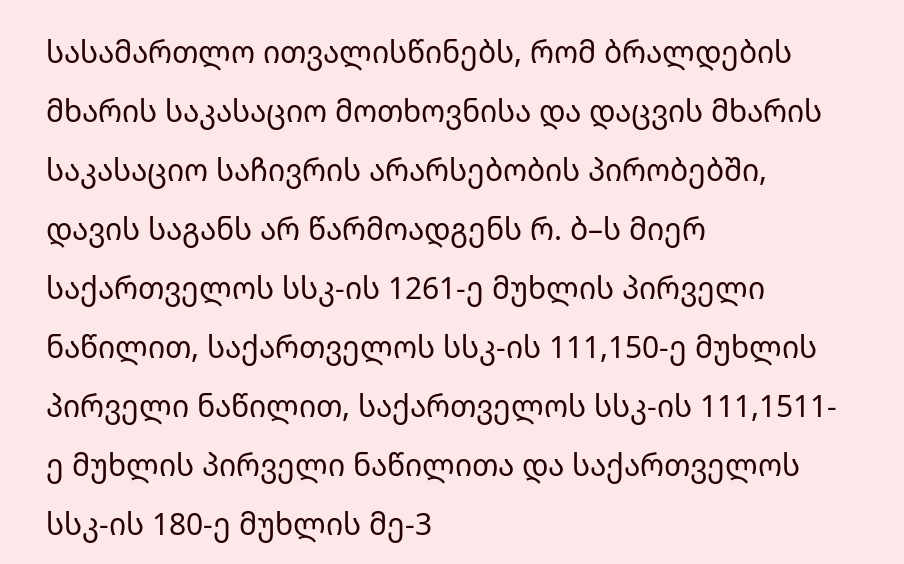სასამართლო ითვალისწინებს, რომ ბრალდების მხარის საკასაციო მოთხოვნისა და დაცვის მხარის საკასაციო საჩივრის არარსებობის პირობებში, დავის საგანს არ წარმოადგენს რ. ბ–ს მიერ საქართველოს სსკ-ის 1261-ე მუხლის პირველი ნაწილით, საქართველოს სსკ-ის 111,150-ე მუხლის პირველი ნაწილით, საქართველოს სსკ-ის 111,1511-ე მუხლის პირველი ნაწილითა და საქართველოს სსკ-ის 180-ე მუხლის მე-3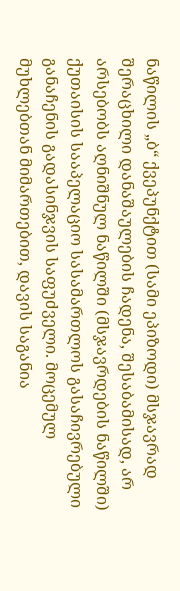ნაწილის „ბ“ ქვეპუნქტით (სამი ეპიზოდი) მსჯავრად შერაცხილი დანაშაულების ჩადენა, შესაბამისად, არ არსებობს აღნიშნულ ნაწილში (მსჯავრდების ნაწილში) ქუთაისის სააპელაციო სასამართლოს გასაჩივრებული განაჩენის გადასინჯვის საფუძველი. მოცემულ მუხლებთან მიმართებით, დავის საგანია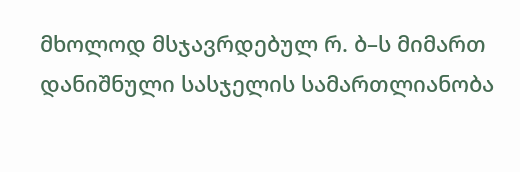მხოლოდ მსჯავრდებულ რ. ბ–ს მიმართ დანიშნული სასჯელის სამართლიანობა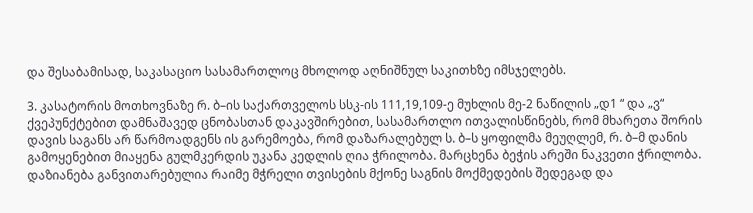და შესაბამისად, საკასაციო სასამართლოც მხოლოდ აღნიშნულ საკითხზე იმსჯელებს.

3. კასატორის მოთხოვნაზე რ. ბ–ის საქართველოს სსკ-ის 111,19,109-ე მუხლის მე-2 ნაწილის „დ1 “ და „ვ“ ქვეპუნქტებით დამნაშავედ ცნობასთან დაკავშირებით, სასამართლო ითვალისწინებს, რომ მხარეთა შორის დავის საგანს არ წარმოადგენს ის გარემოება, რომ დაზარალებულ ს. ბ–ს ყოფილმა მეუღლემ, რ. ბ–მ დანის გამოყენებით მიაყენა გულმკერდის უკანა კედლის ღია ჭრილობა. მარცხენა ბეჭის არეში ნაკვეთი ჭრილობა. დაზიანება განვითარებულია რაიმე მჭრელი თვისების მქონე საგნის მოქმედების შედეგად და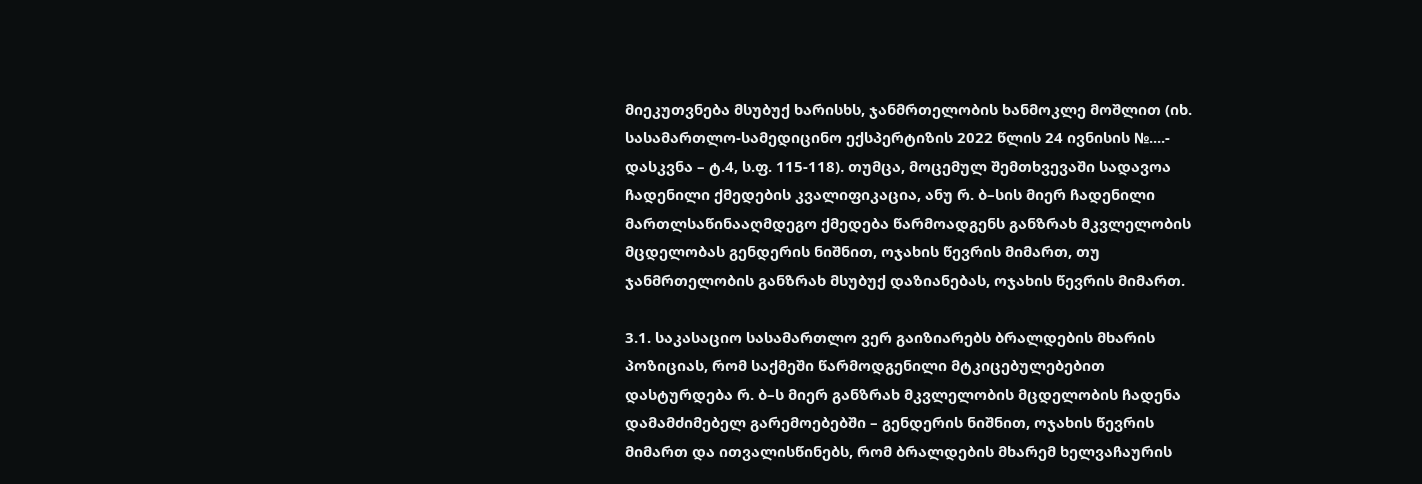მიეკუთვნება მსუბუქ ხარისხს, ჯანმრთელობის ხანმოკლე მოშლით (იხ. სასამართლო-სამედიცინო ექსპერტიზის 2022 წლის 24 ივნისის №....- დასკვნა – ტ.4, ს.ფ. 115-118). თუმცა, მოცემულ შემთხვევაში სადავოა ჩადენილი ქმედების კვალიფიკაცია, ანუ რ. ბ–სის მიერ ჩადენილი მართლსაწინააღმდეგო ქმედება წარმოადგენს განზრახ მკვლელობის მცდელობას გენდერის ნიშნით, ოჯახის წევრის მიმართ, თუ ჯანმრთელობის განზრახ მსუბუქ დაზიანებას, ოჯახის წევრის მიმართ.

3.1. საკასაციო სასამართლო ვერ გაიზიარებს ბრალდების მხარის პოზიციას, რომ საქმეში წარმოდგენილი მტკიცებულებებით დასტურდება რ. ბ–ს მიერ განზრახ მკვლელობის მცდელობის ჩადენა დამამძიმებელ გარემოებებში – გენდერის ნიშნით, ოჯახის წევრის მიმართ და ითვალისწინებს, რომ ბრალდების მხარემ ხელვაჩაურის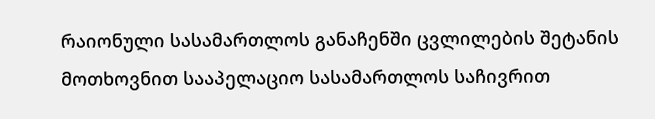რაიონული სასამართლოს განაჩენში ცვლილების შეტანის მოთხოვნით სააპელაციო სასამართლოს საჩივრით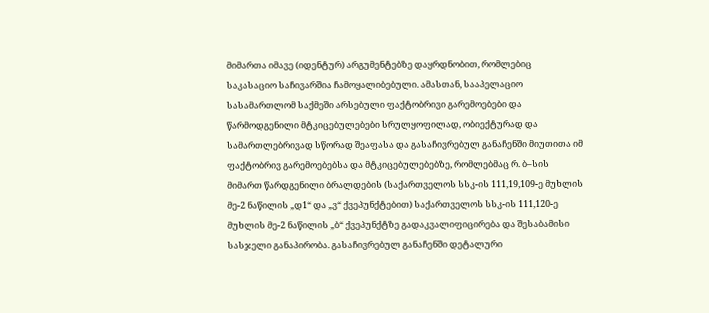მიმართა იმავე (იდენტურ) არგუმენტებზე დაყრდნობით, რომლებიც საკასაციო საჩივარშია ჩამოყალიბებული. ამასთან, სააპელაციო სასამართლომ საქმეში არსებული ფაქტობრივი გარემოებები და წარმოდგენილი მტკიცებულებები სრულყოფილად, ობიექტურად და სამართლებრივად სწორად შეაფასა და გასაჩივრებულ განაჩენში მიუთითა იმ ფაქტობრივ გარემოებებსა და მტკიცებულებებზე, რომლებმაც რ. ბ–სის მიმართ წარდგენილი ბრალდების (საქართველოს სსკ-ის 111,19,109-ე მუხლის მე-2 ნაწილის „დ1“ და „ვ“ ქვეპუნქტებით) საქართველოს სსკ-ის 111,120-ე მუხლის მე-2 ნაწილის „ბ“ ქვეპუნქტზე გადაკვალიფიცირება და შესაბამისი სასჯელი განაპირობა. გასაჩივრებულ განაჩენში დეტალური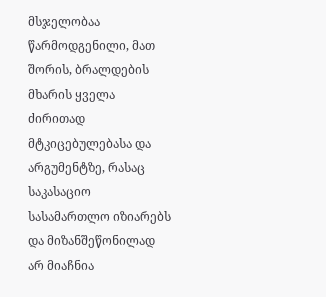მსჯელობაა წარმოდგენილი, მათ შორის, ბრალდების მხარის ყველა ძირითად მტკიცებულებასა და არგუმენტზე, რასაც საკასაციო სასამართლო იზიარებს და მიზანშეწონილად არ მიაჩნია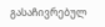გასაჩივრებულ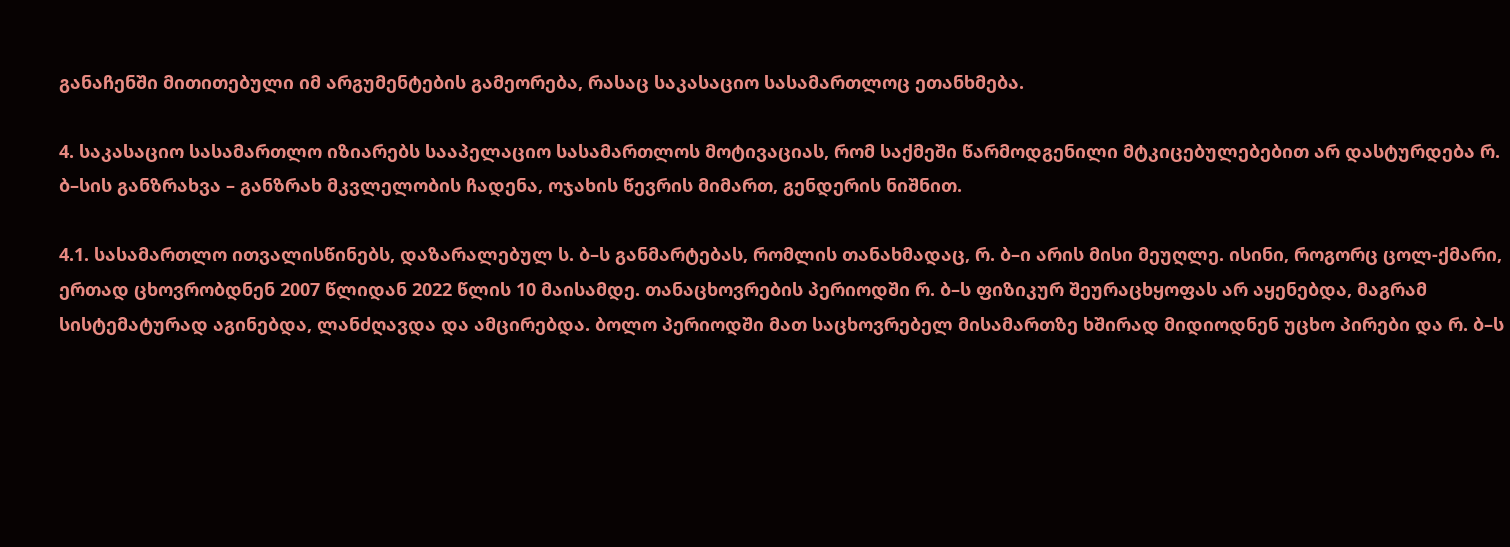განაჩენში მითითებული იმ არგუმენტების გამეორება, რასაც საკასაციო სასამართლოც ეთანხმება.

4. საკასაციო სასამართლო იზიარებს სააპელაციო სასამართლოს მოტივაციას, რომ საქმეში წარმოდგენილი მტკიცებულებებით არ დასტურდება რ. ბ–სის განზრახვა – განზრახ მკვლელობის ჩადენა, ოჯახის წევრის მიმართ, გენდერის ნიშნით.

4.1. სასამართლო ითვალისწინებს, დაზარალებულ ს. ბ–ს განმარტებას, რომლის თანახმადაც, რ. ბ–ი არის მისი მეუღლე. ისინი, როგორც ცოლ-ქმარი, ერთად ცხოვრობდნენ 2007 წლიდან 2022 წლის 10 მაისამდე. თანაცხოვრების პერიოდში რ. ბ–ს ფიზიკურ შეურაცხყოფას არ აყენებდა, მაგრამ სისტემატურად აგინებდა, ლანძღავდა და ამცირებდა. ბოლო პერიოდში მათ საცხოვრებელ მისამართზე ხშირად მიდიოდნენ უცხო პირები და რ. ბ–ს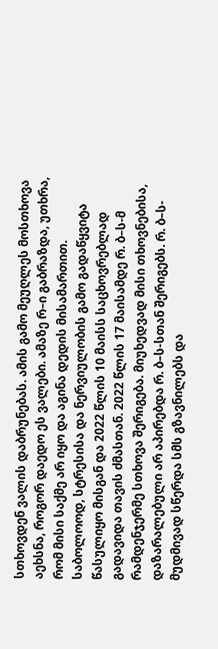სთხოვდენ ვალის დაბრუნებას. ამის გამო მეუღლეს მოსთხოვა აეხსნა, როგორ დაედო ეს ვალები. ამაზე რ–ი გაბრაზდა, უთხრა, რომ მისი საქმე არ იყო და აგინა დედის მისამართით. საბოლოოდ, სტრესისა და ნერვიულობის გამო გადაწყვიტა წასულიყო მისგან და 2022 წლის 10 მაისს საცხოვრებლად გადავიდა თავის ძმასთან. 2022 წლის 17 მაისამდე რ. ბ–ს-მ რამდენჯერმე სთხოვა შერიგება. მიუხედვად მისი თხოვნებისა, დაზარალებული არ აპირებდა რ. ბ–ს-სთან შერიგებს. რ. ბ–ს- მუდმივად სწერდა სმს გზავნილებს და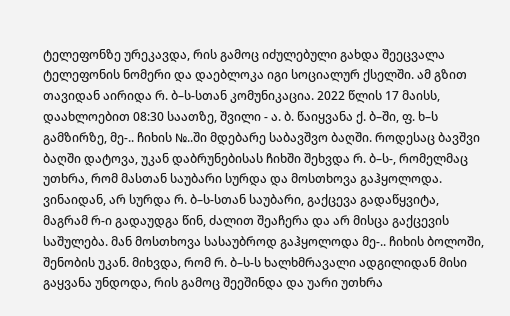ტელეფონზე ურეკავდა, რის გამოც იძულებული გახდა შეეცვალა ტელეფონის ნომერი და დაებლოკა იგი სოციალურ ქსელში. ამ გზით თავიდან აირიდა რ. ბ–ს-სთან კომუნიკაცია. 2022 წლის 17 მაისს, დაახლოებით 08:30 საათზე, შვილი - ა. ბ. წაიყვანა ქ. ბ–ში, ფ. ხ–ს გამზირზე, მე-.. ჩიხის №..ში მდებარე საბავშვო ბაღში. როდესაც ბავშვი ბაღში დატოვა, უკან დაბრუნებისას ჩიხში შეხვდა რ. ბ–ს-, რომელმაც უთხრა, რომ მასთან საუბარი სურდა და მოსთხოვა გაჰყოლოდა. ვინაიდან, არ სურდა რ. ბ–ს-სთან საუბარი, გაქცევა გადაწყვიტა, მაგრამ რ-ი გადაუდგა წინ, ძალით შეაჩერა და არ მისცა გაქცევის საშულება. მან მოსთხოვა სასაუბროდ გაჰყოლოდა მე-.. ჩიხის ბოლოში, შენობის უკან. მიხვდა, რომ რ. ბ–ს-ს ხალხმრავალი ადგილიდან მისი გაყვანა უნდოდა, რის გამოც შეეშინდა და უარი უთხრა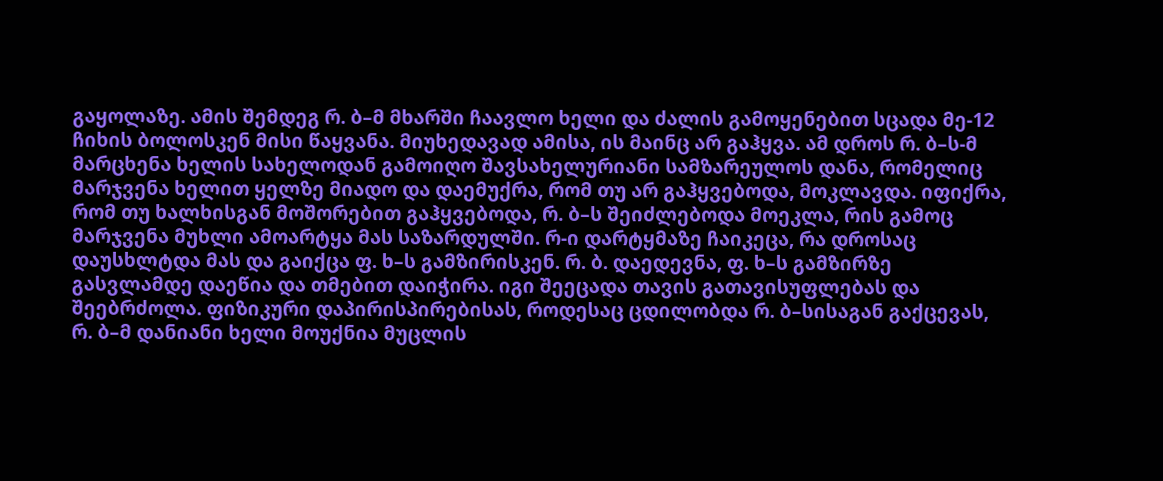გაყოლაზე. ამის შემდეგ რ. ბ–მ მხარში ჩაავლო ხელი და ძალის გამოყენებით სცადა მე-12 ჩიხის ბოლოსკენ მისი წაყვანა. მიუხედავად ამისა, ის მაინც არ გაჰყვა. ამ დროს რ. ბ–ს-მ მარცხენა ხელის სახელოდან გამოიღო შავსახელურიანი სამზარეულოს დანა, რომელიც მარჯვენა ხელით ყელზე მიადო და დაემუქრა, რომ თუ არ გაჰყვებოდა, მოკლავდა. იფიქრა, რომ თუ ხალხისგან მოშორებით გაჰყვებოდა, რ. ბ–ს შეიძლებოდა მოეკლა, რის გამოც მარჯვენა მუხლი ამოარტყა მას საზარდულში. რ-ი დარტყმაზე ჩაიკეცა, რა დროსაც დაუსხლტდა მას და გაიქცა ფ. ხ–ს გამზირისკენ. რ. ბ. დაედევნა, ფ. ხ–ს გამზირზე გასვლამდე დაეწია და თმებით დაიჭირა. იგი შეეცადა თავის გათავისუფლებას და შეებრძოლა. ფიზიკური დაპირისპირებისას, როდესაც ცდილობდა რ. ბ–სისაგან გაქცევას, რ. ბ–მ დანიანი ხელი მოუქნია მუცლის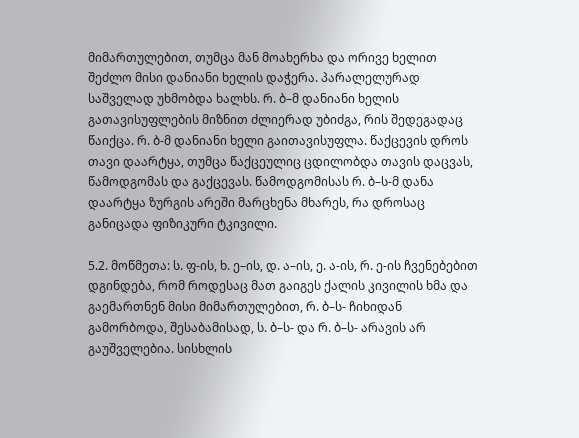მიმართულებით, თუმცა მან მოახერხა და ორივე ხელით შეძლო მისი დანიანი ხელის დაჭერა. პარალელურად საშველად უხმობდა ხალხს. რ. ბ–მ დანიანი ხელის გათავისუფლების მიზნით ძლიერად უბიძგა, რის შედეგადაც წაიქცა. რ. ბ-მ დანიანი ხელი გაითავისუფლა. წაქცევის დროს თავი დაარტყა, თუმცა წაქცეულიც ცდილობდა თავის დაცვას, წამოდგომას და გაქცევას. წამოდგომისას რ. ბ–ს-მ დანა დაარტყა ზურგის არეში მარცხენა მხარეს, რა დროსაც განიცადა ფიზიკური ტკივილი.

5.2. მოწმეთა: ს. ფ-ის, ხ. ე–ის, დ. ა–ის, ე. ა-ის, რ. ე-ის ჩვენებებით დგინდება, რომ როდესაც მათ გაიგეს ქალის კივილის ხმა და გაემართნენ მისი მიმართულებით, რ. ბ–ს- ჩიხიდან გამორბოდა, შესაბამისად, ს. ბ–ს- და რ. ბ–ს- არავის არ გაუშველებია. სისხლის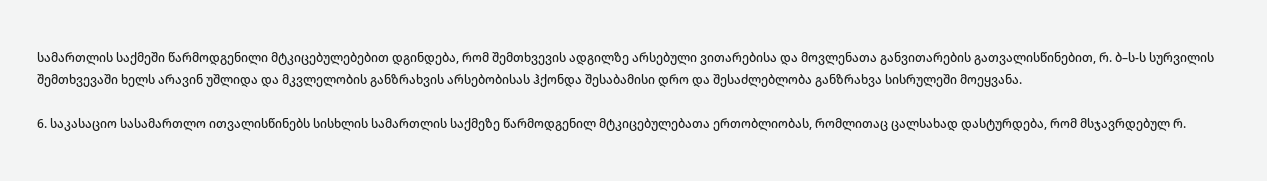სამართლის საქმეში წარმოდგენილი მტკიცებულებებით დგინდება, რომ შემთხვევის ადგილზე არსებული ვითარებისა და მოვლენათა განვითარების გათვალისწინებით, რ. ბ–ს-ს სურვილის შემთხვევაში ხელს არავინ უშლიდა და მკვლელობის განზრახვის არსებობისას ჰქონდა შესაბამისი დრო და შესაძლებლობა განზრახვა სისრულეში მოეყვანა.

6. საკასაციო სასამართლო ითვალისწინებს სისხლის სამართლის საქმეზე წარმოდგენილ მტკიცებულებათა ერთობლიობას, რომლითაც ცალსახად დასტურდება, რომ მსჯავრდებულ რ.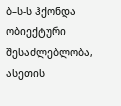ბ–ს-ს ჰქონდა ობიექტური შესაძლებლობა, ასეთის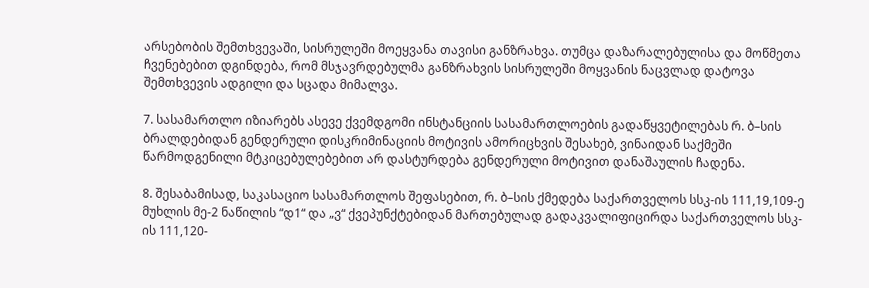არსებობის შემთხვევაში, სისრულეში მოეყვანა თავისი განზრახვა. თუმცა დაზარალებულისა და მოწმეთა ჩვენებებით დგინდება, რომ მსჯავრდებულმა განზრახვის სისრულეში მოყვანის ნაცვლად დატოვა შემთხვევის ადგილი და სცადა მიმალვა.

7. სასამართლო იზიარებს ასევე ქვემდგომი ინსტანციის სასამართლოების გადაწყვეტილებას რ. ბ–სის ბრალდებიდან გენდერული დისკრიმინაციის მოტივის ამორიცხვის შესახებ, ვინაიდან საქმეში წარმოდგენილი მტკიცებულებებით არ დასტურდება გენდერული მოტივით დანაშაულის ჩადენა.

8. შესაბამისად, საკასაციო სასამართლოს შეფასებით, რ. ბ–სის ქმედება საქართველოს სსკ-ის 111,19,109-ე მუხლის მე-2 ნაწილის “დ1“ და „ვ“ ქვეპუნქტებიდან მართებულად გადაკვალიფიცირდა საქართველოს სსკ-ის 111,120-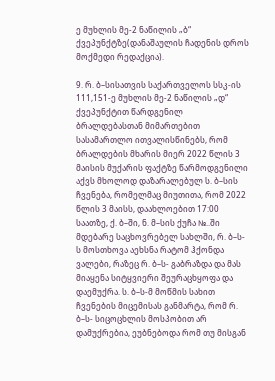ე მუხლის მე-2 ნაწილის „ბ“ ქვეპუნქტზე(დანაშაულის ჩადენის დროს მოქმედი რედაქცია).

9. რ. ბ–სისათვის საქართველოს სსკ-ის 111,151-ე მუხლის მე-2 ნაწილის „დ“ ქვეპუნქტით წარდგენილ ბრალდებასთან მიმართებით სასამართლო ითვალისწინებს, რომ ბრალდების მხარის მიერ 2022 წლის 3 მაისის მუქარის ფაქტზე წარმოდგენილი აქვს მხოლოდ დაზარალებულ ს. ბ–სის ჩვენება, რომელმაც მიუთითა, რომ 2022 წლის 3 მაისს, დაახლოებით 17:00 საათზე, ქ. ბ–ში, ნ. მ–სის ქუჩა №..ში მდებარე საცხოვრებელ სახლში, რ. ბ–ს-ს მოსთხოვა აეხსნა რატომ ჰქონდა ვალები, რაზეც რ. ბ–ს- გაბრაზდა და მას მიაყენა სიტყვიერი შეურაცხყოფა და დაემუქრა. ს. ბ–ს-მ მოწმის სახით ჩვენების მიცემისას განმარტა, რომ რ. ბ–ს- სიცოცხლის მოსპობით არ დამუქრებია, ეუბნებოდა რომ თუ მისგან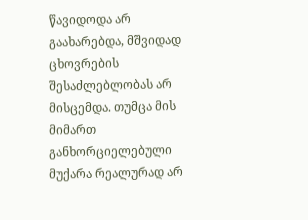წავიდოდა არ გაახარებდა, მშვიდად ცხოვრების შესაძლებლობას არ მისცემდა. თუმცა მის მიმართ განხორციელებული მუქარა რეალურად არ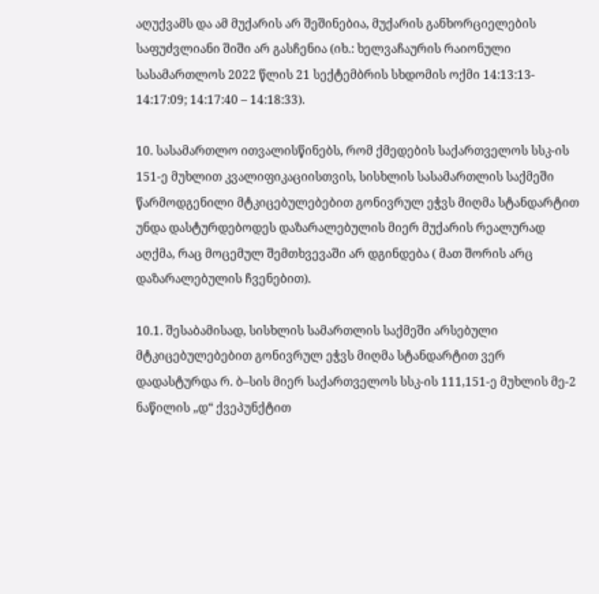აღუქვამს და ამ მუქარის არ შეშინებია, მუქარის განხორციელების საფუძვლიანი შიში არ გასჩენია (იხ.: ხელვაჩაურის რაიონული სასამართლოს 2022 წლის 21 სექტემბრის სხდომის ოქმი 14:13:13- 14:17:09; 14:17:40 – 14:18:33).

10. სასამართლო ითვალისწინებს, რომ ქმედების საქართველოს სსკ-ის 151-ე მუხლით კვალიფიკაციისთვის, სისხლის სასამართლის საქმეში წარმოდგენილი მტკიცებულებებით გონივრულ ეჭვს მიღმა სტანდარტით უნდა დასტურდებოდეს დაზარალებულის მიერ მუქარის რეალურად აღქმა, რაც მოცემულ შემთხვევაში არ დგინდება ( მათ შორის არც დაზარალებულის ჩვენებით).

10.1. შესაბამისად, სისხლის სამართლის საქმეში არსებული მტკიცებულებებით გონივრულ ეჭვს მიღმა სტანდარტით ვერ დადასტურდა რ. ბ–სის მიერ საქართველოს სსკ-ის 111,151-ე მუხლის მე-2 ნაწილის „დ“ ქვეპუნქტით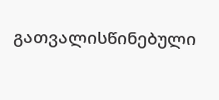გათვალისწინებული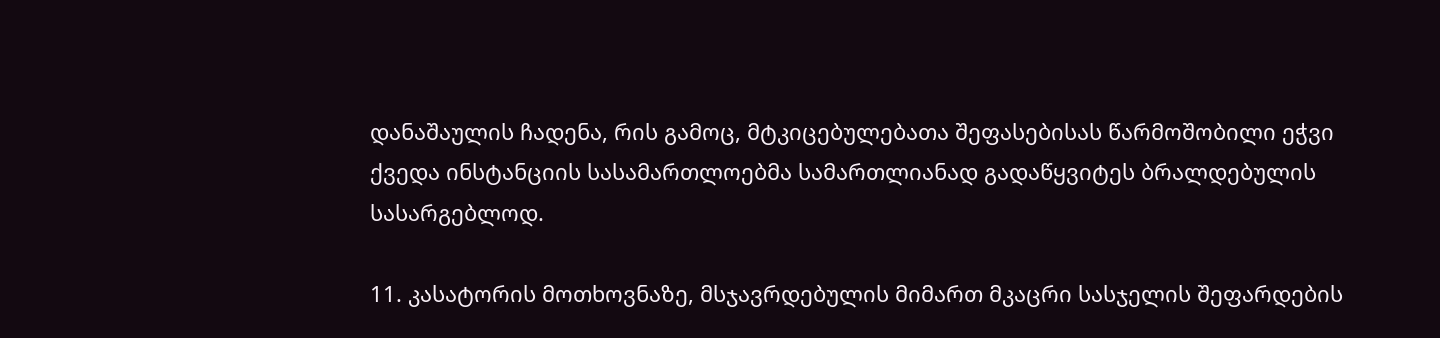დანაშაულის ჩადენა, რის გამოც, მტკიცებულებათა შეფასებისას წარმოშობილი ეჭვი ქვედა ინსტანციის სასამართლოებმა სამართლიანად გადაწყვიტეს ბრალდებულის სასარგებლოდ.

11. კასატორის მოთხოვნაზე, მსჯავრდებულის მიმართ მკაცრი სასჯელის შეფარდების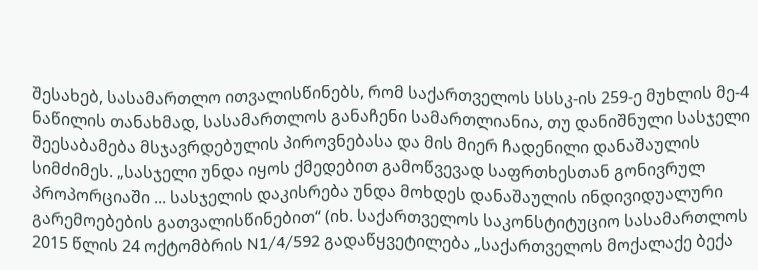შესახებ, სასამართლო ითვალისწინებს, რომ საქართველოს სსსკ-ის 259-ე მუხლის მე-4 ნაწილის თანახმად, სასამართლოს განაჩენი სამართლიანია, თუ დანიშნული სასჯელი შეესაბამება მსჯავრდებულის პიროვნებასა და მის მიერ ჩადენილი დანაშაულის სიმძიმეს. „სასჯელი უნდა იყოს ქმედებით გამოწვევად საფრთხესთან გონივრულ პროპორციაში ... სასჯელის დაკისრება უნდა მოხდეს დანაშაულის ინდივიდუალური გარემოებების გათვალისწინებით“ (იხ. საქართველოს საკონსტიტუციო სასამართლოს 2015 წლის 24 ოქტომბრის N1/4/592 გადაწყვეტილება „საქართველოს მოქალაქე ბექა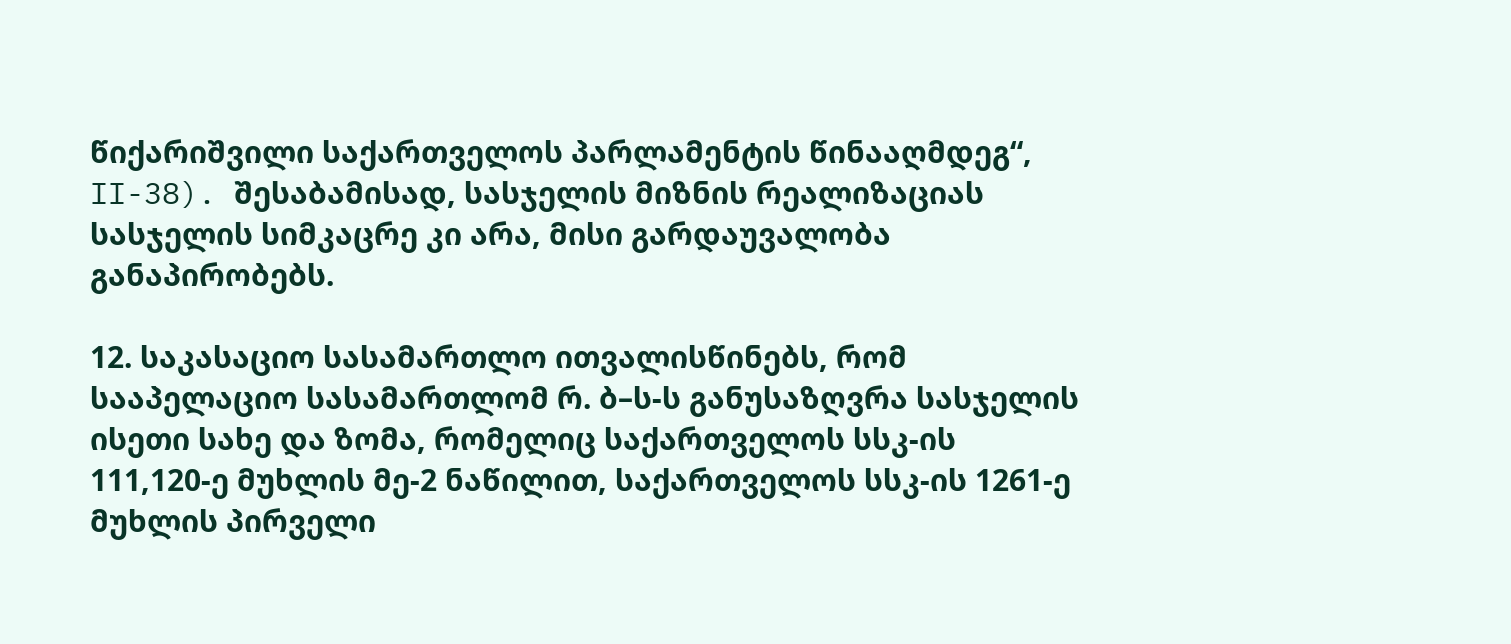წიქარიშვილი საქართველოს პარლამენტის წინააღმდეგ“, II-38). შესაბამისად, სასჯელის მიზნის რეალიზაციას სასჯელის სიმკაცრე კი არა, მისი გარდაუვალობა განაპირობებს.

12. საკასაციო სასამართლო ითვალისწინებს, რომ სააპელაციო სასამართლომ რ. ბ–ს-ს განუსაზღვრა სასჯელის ისეთი სახე და ზომა, რომელიც საქართველოს სსკ-ის 111,120-ე მუხლის მე-2 ნაწილით, საქართველოს სსკ-ის 1261-ე მუხლის პირველი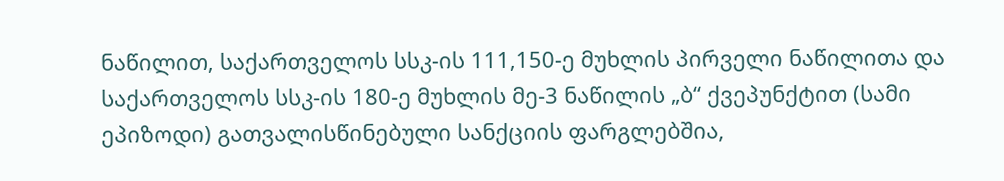ნაწილით, საქართველოს სსკ-ის 111,150-ე მუხლის პირველი ნაწილითა და საქართველოს სსკ-ის 180-ე მუხლის მე-3 ნაწილის „ბ“ ქვეპუნქტით (სამი ეპიზოდი) გათვალისწინებული სანქციის ფარგლებშია,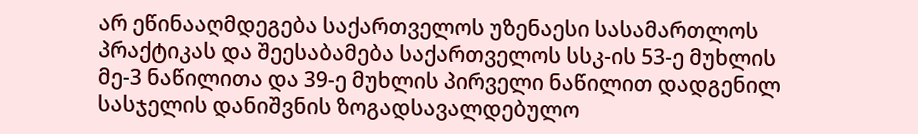არ ეწინააღმდეგება საქართველოს უზენაესი სასამართლოს პრაქტიკას და შეესაბამება საქართველოს სსკ-ის 53-ე მუხლის მე-3 ნაწილითა და 39-ე მუხლის პირველი ნაწილით დადგენილ სასჯელის დანიშვნის ზოგადსავალდებულო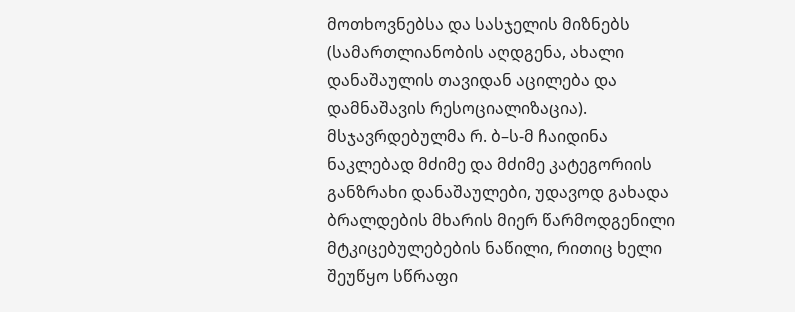მოთხოვნებსა და სასჯელის მიზნებს (სამართლიანობის აღდგენა, ახალი დანაშაულის თავიდან აცილება და დამნაშავის რესოციალიზაცია). მსჯავრდებულმა რ. ბ–ს-მ ჩაიდინა ნაკლებად მძიმე და მძიმე კატეგორიის განზრახი დანაშაულები, უდავოდ გახადა ბრალდების მხარის მიერ წარმოდგენილი მტკიცებულებების ნაწილი, რითიც ხელი შეუწყო სწრაფი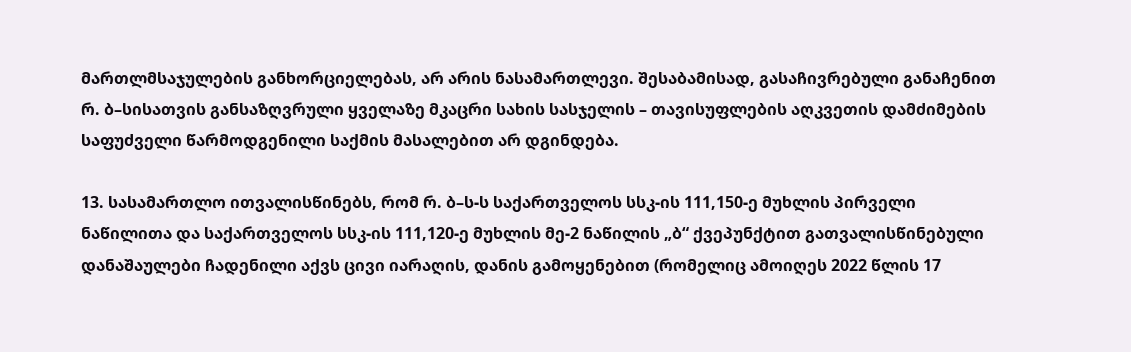მართლმსაჯულების განხორციელებას, არ არის ნასამართლევი. შესაბამისად, გასაჩივრებული განაჩენით რ. ბ–სისათვის განსაზღვრული ყველაზე მკაცრი სახის სასჯელის – თავისუფლების აღკვეთის დამძიმების საფუძველი წარმოდგენილი საქმის მასალებით არ დგინდება.

13. სასამართლო ითვალისწინებს, რომ რ. ბ–ს-ს საქართველოს სსკ-ის 111,150-ე მუხლის პირველი ნაწილითა და საქართველოს სსკ-ის 111,120-ე მუხლის მე-2 ნაწილის „ბ“ ქვეპუნქტით გათვალისწინებული დანაშაულები ჩადენილი აქვს ცივი იარაღის, დანის გამოყენებით (რომელიც ამოიღეს 2022 წლის 17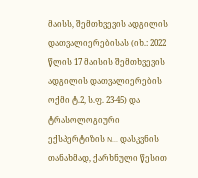მაისს, შემთხვევის ადგილის დათვალიერებისას (იხ.: 2022 წლის 17 მაისის შემთხვევის ადგილის დათვალიერების ოქმი ტ.2, ს.ფ. 23-45) და ტრასოლოგიური ექსპერტიზის N... დასკვნის თანახმად, ქარხნული წესით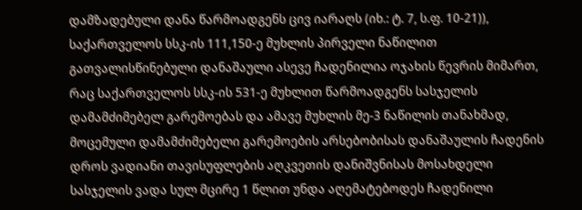დამზადებული დანა წარმოადგენს ცივ იარაღს (იხ.: ტ. 7, ს.ფ. 10-21)), საქართველოს სსკ-ის 111,150-ე მუხლის პირველი ნაწილით გათვალისწინებული დანაშაული ასევე ჩადენილია ოჯახის წევრის მიმართ, რაც საქართველოს სსკ-ის 531-ე მუხლით წარმოადგენს სასჯელის დამამძიმებელ გარემოებას და ამავე მუხლის მე-3 ნაწილის თანახმად, მოცემული დამამძიმებელი გარემოების არსებობისას დანაშაულის ჩადენის დროს ვადიანი თავისუფლების აღკვეთის დანიშვნისას მოსახდელი სასჯელის ვადა სულ მცირე 1 წლით უნდა აღემატებოდეს ჩადენილი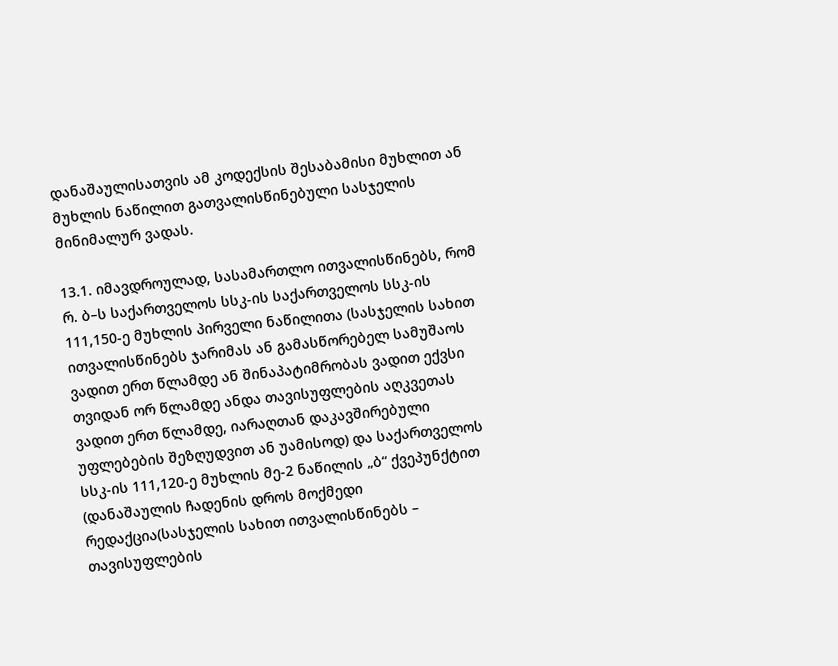დანაშაულისათვის ამ კოდექსის შესაბამისი მუხლით ან მუხლის ნაწილით გათვალისწინებული სასჯელის მინიმალურ ვადას.

13.1. იმავდროულად, სასამართლო ითვალისწინებს, რომ რ. ბ–ს საქართველოს სსკ-ის საქართველოს სსკ-ის 111,150-ე მუხლის პირველი ნაწილითა (სასჯელის სახით ითვალისწინებს ჯარიმას ან გამასწორებელ სამუშაოს ვადით ერთ წლამდე ან შინაპატიმრობას ვადით ექვსი თვიდან ორ წლამდე ანდა თავისუფლების აღკვეთას ვადით ერთ წლამდე, იარაღთან დაკავშირებული უფლებების შეზღუდვით ან უამისოდ) და საქართველოს სსკ-ის 111,120-ე მუხლის მე-2 ნაწილის „ბ“ ქვეპუნქტით (დანაშაულის ჩადენის დროს მოქმედი რედაქცია(სასჯელის სახით ითვალისწინებს – თავისუფლების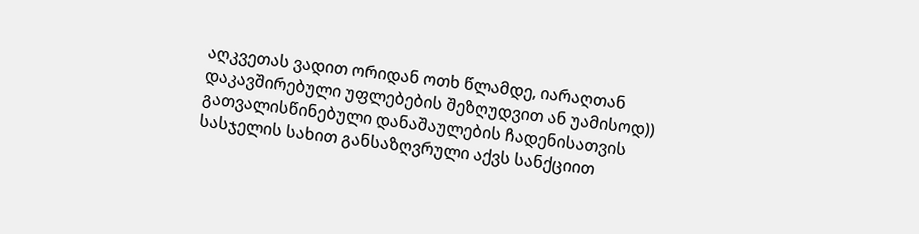აღკვეთას ვადით ორიდან ოთხ წლამდე, იარაღთან დაკავშირებული უფლებების შეზღუდვით ან უამისოდ)) გათვალისწინებული დანაშაულების ჩადენისათვის სასჯელის სახით განსაზღვრული აქვს სანქციით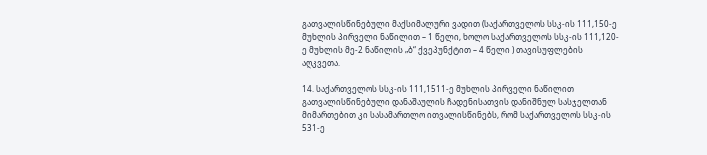გათვალისწინებული მაქსიმალური ვადით (საქართველოს სსკ-ის 111,150-ე მუხლის პირველი ნაწილით – 1 წელი, ხოლო საქართველოს სსკ-ის 111,120-ე მუხლის მე-2 ნაწილის „ბ“ ქვეპუნქტით – 4 წელი ) თავისუფლების აღკვეთა.

14. საქართველოს სსკ-ის 111,1511-ე მუხლის პირველი ნაწილით გათვალისწინებული დანაშაულის ჩადენისათვის დანიშნულ სასჯელთან მიმართებით კი სასამართლო ითვალისწინებს, რომ საქართველოს სსკ-ის 531-ე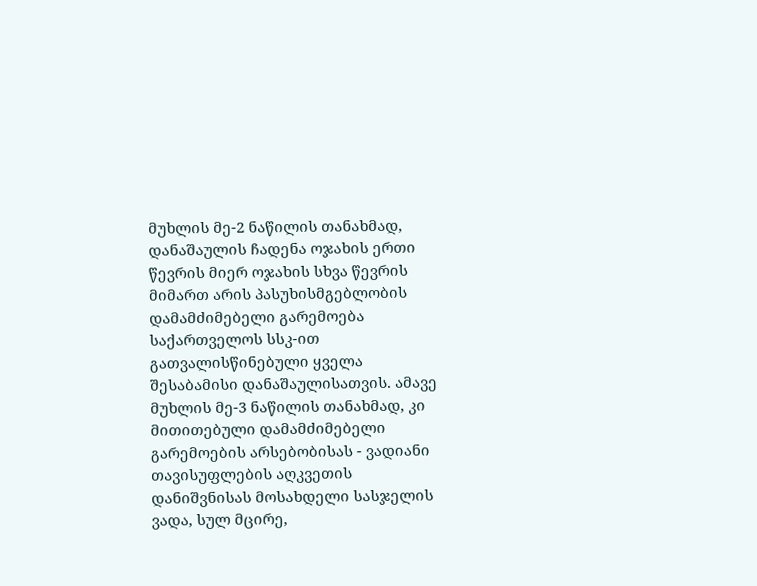მუხლის მე-2 ნაწილის თანახმად, დანაშაულის ჩადენა ოჯახის ერთი წევრის მიერ ოჯახის სხვა წევრის მიმართ არის პასუხისმგებლობის დამამძიმებელი გარემოება საქართველოს სსკ-ით გათვალისწინებული ყველა შესაბამისი დანაშაულისათვის. ამავე მუხლის მე-3 ნაწილის თანახმად, კი მითითებული დამამძიმებელი გარემოების არსებობისას - ვადიანი თავისუფლების აღკვეთის დანიშვნისას მოსახდელი სასჯელის ვადა, სულ მცირე,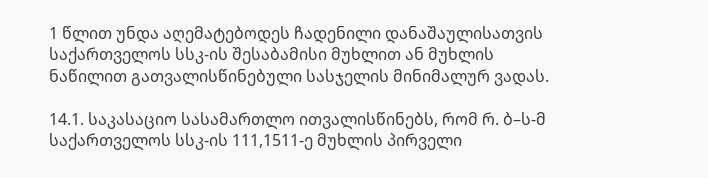1 წლით უნდა აღემატებოდეს ჩადენილი დანაშაულისათვის საქართველოს სსკ-ის შესაბამისი მუხლით ან მუხლის ნაწილით გათვალისწინებული სასჯელის მინიმალურ ვადას.

14.1. საკასაციო სასამართლო ითვალისწინებს, რომ რ. ბ–ს-მ საქართველოს სსკ-ის 111,1511-ე მუხლის პირველი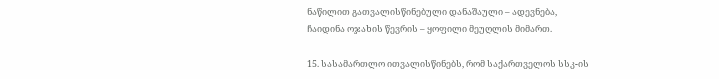ნაწილით გათვალისწინებული დანაშაული – ადევნება, ჩაიდინა ოჯახის წევრის – ყოფილი მეუღლის მიმართ.

15. სასამართლო ითვალისწინებს, რომ საქართველოს სსკ-ის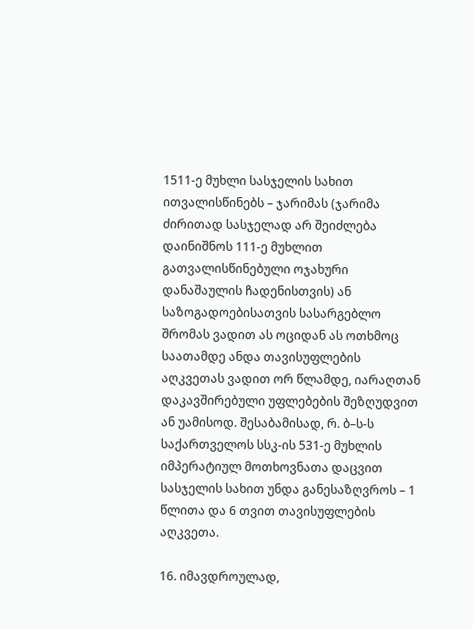1511-ე მუხლი სასჯელის სახით ითვალისწინებს – ჯარიმას (ჯარიმა ძირითად სასჯელად არ შეიძლება დაინიშნოს 111-ე მუხლით გათვალისწინებული ოჯახური დანაშაულის ჩადენისთვის) ან საზოგადოებისათვის სასარგებლო შრომას ვადით ას ოციდან ას ოთხმოც საათამდე ანდა თავისუფლების აღკვეთას ვადით ორ წლამდე, იარაღთან დაკავშირებული უფლებების შეზღუდვით ან უამისოდ. შესაბამისად, რ. ბ–ს-ს საქართველოს სსკ-ის 531-ე მუხლის იმპერატიულ მოთხოვნათა დაცვით სასჯელის სახით უნდა განესაზღვროს – 1 წლითა და 6 თვით თავისუფლების აღკვეთა.

16. იმავდროულად,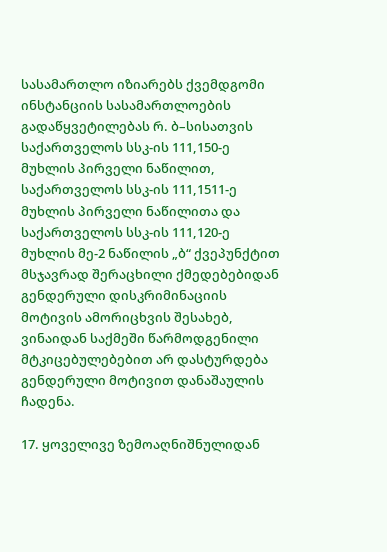სასამართლო იზიარებს ქვემდგომი ინსტანციის სასამართლოების გადაწყვეტილებას რ. ბ–სისათვის საქართველოს სსკ-ის 111,150-ე მუხლის პირველი ნაწილით, საქართველოს სსკ-ის 111,1511-ე მუხლის პირველი ნაწილითა და საქართველოს სსკ-ის 111,120-ე მუხლის მე-2 ნაწილის „ბ“ ქვეპუნქტით მსჯავრად შერაცხილი ქმედებებიდან გენდერული დისკრიმინაციის მოტივის ამორიცხვის შესახებ, ვინაიდან საქმეში წარმოდგენილი მტკიცებულებებით არ დასტურდება გენდერული მოტივით დანაშაულის ჩადენა.

17. ყოველივე ზემოაღნიშნულიდან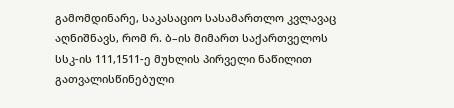გამომდინარე, საკასაციო სასამართლო კვლავაც აღნიშნავს, რომ რ. ბ–ის მიმართ საქართველოს სსკ-ის 111,1511-ე მუხლის პირველი ნაწილით გათვალისწინებული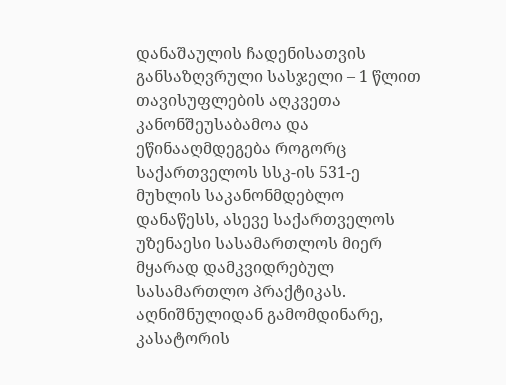დანაშაულის ჩადენისათვის განსაზღვრული სასჯელი – 1 წლით თავისუფლების აღკვეთა კანონშეუსაბამოა და ეწინააღმდეგება როგორც საქართველოს სსკ-ის 531-ე მუხლის საკანონმდებლო დანაწესს, ასევე საქართველოს უზენაესი სასამართლოს მიერ მყარად დამკვიდრებულ სასამართლო პრაქტიკას. აღნიშნულიდან გამომდინარე, კასატორის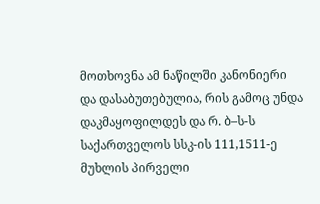მოთხოვნა ამ ნაწილში კანონიერი და დასაბუთებულია, რის გამოც უნდა დაკმაყოფილდეს და რ. ბ–ს-ს საქართველოს სსკ-ის 111,1511-ე მუხლის პირველი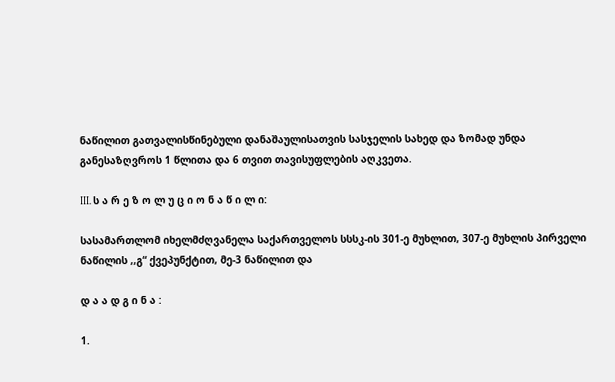ნაწილით გათვალისწინებული დანაშაულისათვის სასჯელის სახედ და ზომად უნდა განესაზღვროს 1 წლითა და 6 თვით თავისუფლების აღკვეთა.

III. ს ა რ ე ზ ო ლ უ ც ი ო ნ ა წ ი ლ ი:

სასამართლომ იხელმძღვანელა საქართველოს სსსკ-ის 301-ე მუხლით, 307-ე მუხლის პირველი ნაწილის ,,გ“ ქვეპუნქტით, მე-3 ნაწილით და

დ ა ა დ გ ი ნ ა :

1.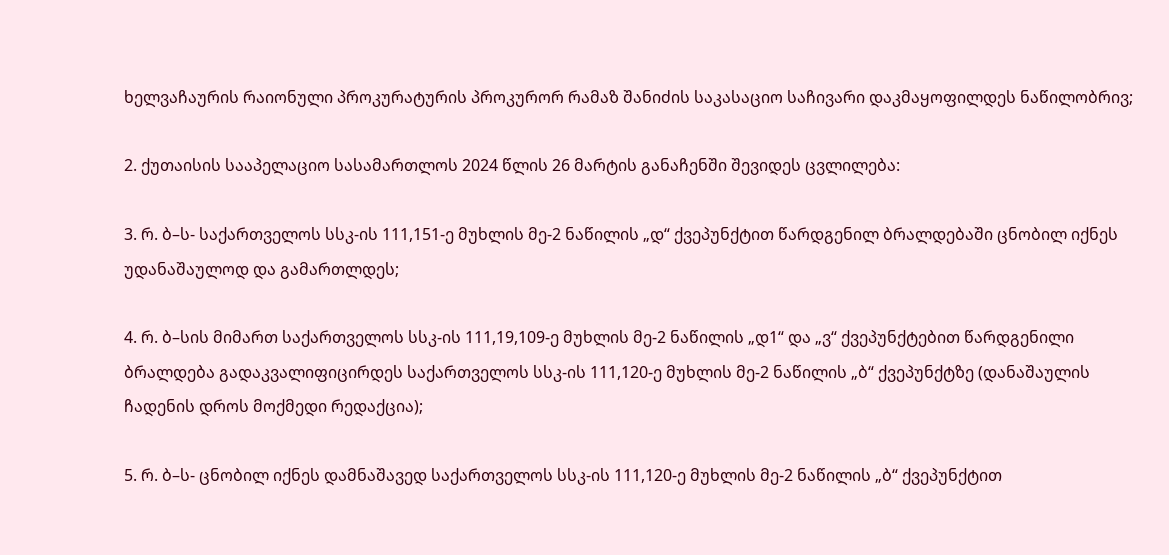ხელვაჩაურის რაიონული პროკურატურის პროკურორ რამაზ შანიძის საკასაციო საჩივარი დაკმაყოფილდეს ნაწილობრივ;

2. ქუთაისის სააპელაციო სასამართლოს 2024 წლის 26 მარტის განაჩენში შევიდეს ცვლილება:

3. რ. ბ–ს- საქართველოს სსკ-ის 111,151-ე მუხლის მე-2 ნაწილის „დ“ ქვეპუნქტით წარდგენილ ბრალდებაში ცნობილ იქნეს უდანაშაულოდ და გამართლდეს;

4. რ. ბ–სის მიმართ საქართველოს სსკ-ის 111,19,109-ე მუხლის მე-2 ნაწილის „დ1“ და „ვ“ ქვეპუნქტებით წარდგენილი ბრალდება გადაკვალიფიცირდეს საქართველოს სსკ-ის 111,120-ე მუხლის მე-2 ნაწილის „ბ“ ქვეპუნქტზე (დანაშაულის ჩადენის დროს მოქმედი რედაქცია);

5. რ. ბ–ს- ცნობილ იქნეს დამნაშავედ საქართველოს სსკ-ის 111,120-ე მუხლის მე-2 ნაწილის „ბ“ ქვეპუნქტით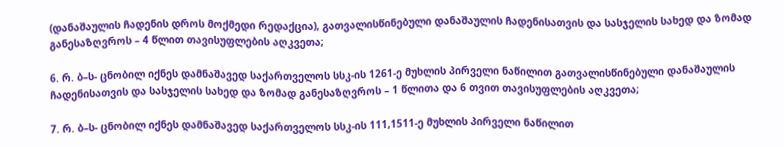(დანაშაულის ჩადენის დროს მოქმედი რედაქცია), გათვალისწინებული დანაშაულის ჩადენისათვის და სასჯელის სახედ და ზომად განესაზღვროს – 4 წლით თავისუფლების აღკვეთა;

6. რ. ბ–ს- ცნობილ იქნეს დამნაშავედ საქართველოს სსკ-ის 1261-ე მუხლის პირველი ნაწილით გათვალისწინებული დანაშაულის ჩადენისათვის და სასჯელის სახედ და ზომად განესაზღვროს – 1 წლითა და 6 თვით თავისუფლების აღკვეთა;

7. რ. ბ–ს- ცნობილ იქნეს დამნაშავედ საქართველოს სსკ-ის 111,1511-ე მუხლის პირველი ნაწილით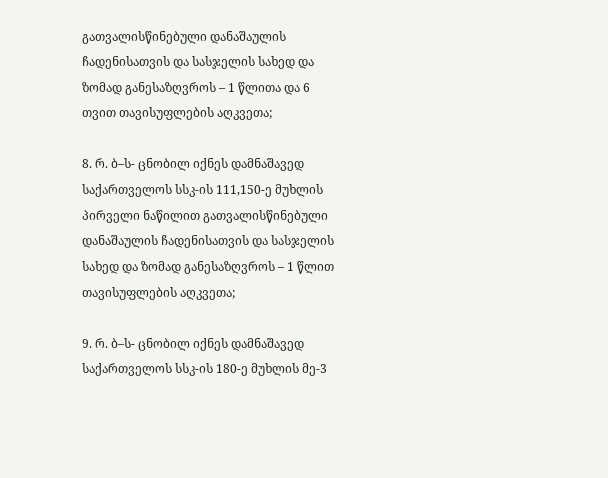გათვალისწინებული დანაშაულის ჩადენისათვის და სასჯელის სახედ და ზომად განესაზღვროს – 1 წლითა და 6 თვით თავისუფლების აღკვეთა;

8. რ. ბ–ს- ცნობილ იქნეს დამნაშავედ საქართველოს სსკ-ის 111,150-ე მუხლის პირველი ნაწილით გათვალისწინებული დანაშაულის ჩადენისათვის და სასჯელის სახედ და ზომად განესაზღვროს – 1 წლით თავისუფლების აღკვეთა;

9. რ. ბ–ს- ცნობილ იქნეს დამნაშავედ საქართველოს სსკ-ის 180-ე მუხლის მე-3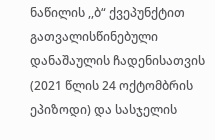ნაწილის ,,ბ“ ქვეპუნქტით გათვალისწინებული დანაშაულის ჩადენისათვის (2021 წლის 24 ოქტომბრის ეპიზოდი) და სასჯელის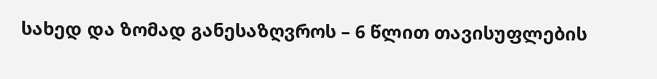სახედ და ზომად განესაზღვროს – 6 წლით თავისუფლების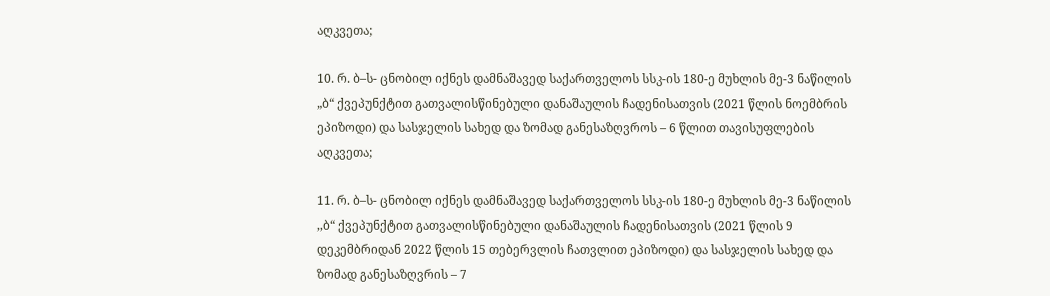აღკვეთა;

10. რ. ბ–ს- ცნობილ იქნეს დამნაშავედ საქართველოს სსკ-ის 180-ე მუხლის მე-3 ნაწილის „ბ“ ქვეპუნქტით გათვალისწინებული დანაშაულის ჩადენისათვის (2021 წლის ნოემბრის ეპიზოდი) და სასჯელის სახედ და ზომად განესაზღვროს – 6 წლით თავისუფლების აღკვეთა;

11. რ. ბ–ს- ცნობილ იქნეს დამნაშავედ საქართველოს სსკ-ის 180-ე მუხლის მე-3 ნაწილის ,,ბ“ ქვეპუნქტით გათვალისწინებული დანაშაულის ჩადენისათვის (2021 წლის 9 დეკემბრიდან 2022 წლის 15 თებერვლის ჩათვლით ეპიზოდი) და სასჯელის სახედ და ზომად განესაზღვრის – 7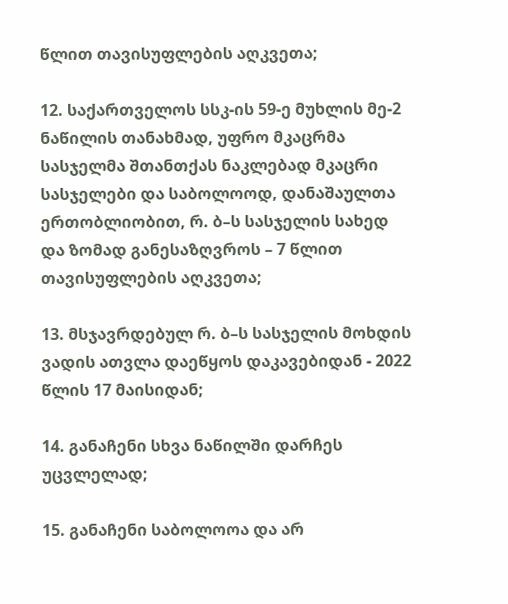წლით თავისუფლების აღკვეთა;

12. საქართველოს სსკ-ის 59-ე მუხლის მე-2 ნაწილის თანახმად, უფრო მკაცრმა სასჯელმა შთანთქას ნაკლებად მკაცრი სასჯელები და საბოლოოდ, დანაშაულთა ერთობლიობით, რ. ბ–ს სასჯელის სახედ და ზომად განესაზღვროს – 7 წლით თავისუფლების აღკვეთა;

13. მსჯავრდებულ რ. ბ–ს სასჯელის მოხდის ვადის ათვლა დაეწყოს დაკავებიდან - 2022 წლის 17 მაისიდან;

14. განაჩენი სხვა ნაწილში დარჩეს უცვლელად;

15. განაჩენი საბოლოოა და არ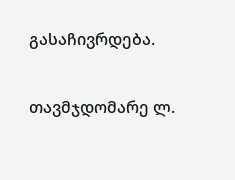გასაჩივრდება.

თავმჯდომარე ლ.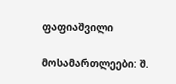ფაფიაშვილი

მოსამართლეები: შ.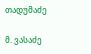თადუმაძე

მ. ვასაძე